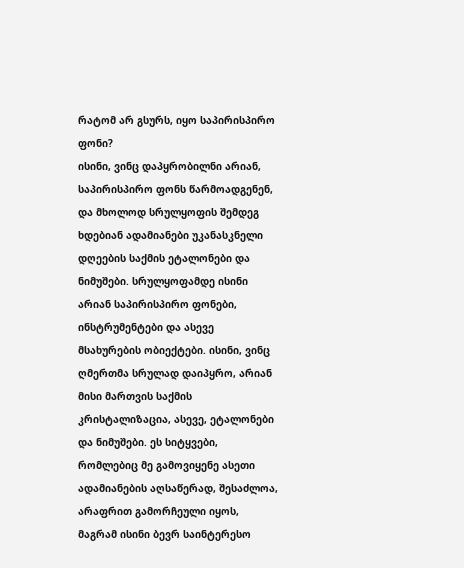რატომ არ გსურს, იყო საპირისპირო ფონი?
ისინი, ვინც დაპყრობილნი არიან, საპირისპირო ფონს წარმოადგენენ, და მხოლოდ სრულყოფის შემდეგ ხდებიან ადამიანები უკანასკნელი დღეების საქმის ეტალონები და ნიმუშები. სრულყოფამდე ისინი არიან საპირისპირო ფონები, ინსტრუმენტები და ასევე მსახურების ობიექტები. ისინი, ვინც ღმერთმა სრულად დაიპყრო, არიან მისი მართვის საქმის კრისტალიზაცია, ასევე, ეტალონები და ნიმუშები. ეს სიტყვები, რომლებიც მე გამოვიყენე ასეთი ადამიანების აღსაწერად, შესაძლოა, არაფრით გამორჩეული იყოს, მაგრამ ისინი ბევრ საინტერესო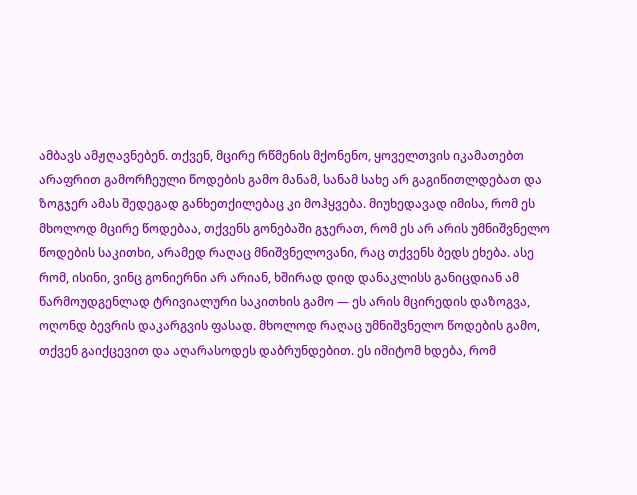ამბავს ამჟღავნებენ. თქვენ, მცირე რწმენის მქონენო, ყოველთვის იკამათებთ არაფრით გამორჩეული წოდების გამო მანამ, სანამ სახე არ გაგიწითლდებათ და ზოგჯერ ამას შედეგად განხეთქილებაც კი მოჰყვება. მიუხედავად იმისა, რომ ეს მხოლოდ მცირე წოდებაა, თქვენს გონებაში გჯერათ, რომ ეს არ არის უმნიშვნელო წოდების საკითხი, არამედ რაღაც მნიშვნელოვანი, რაც თქვენს ბედს ეხება. ასე რომ, ისინი, ვინც გონიერნი არ არიან, ხშირად დიდ დანაკლისს განიცდიან ამ წარმოუდგენლად ტრივიალური საკითხის გამო — ეს არის მცირედის დაზოგვა, ოღონდ ბევრის დაკარგვის ფასად. მხოლოდ რაღაც უმნიშვნელო წოდების გამო, თქვენ გაიქცევით და აღარასოდეს დაბრუნდებით. ეს იმიტომ ხდება, რომ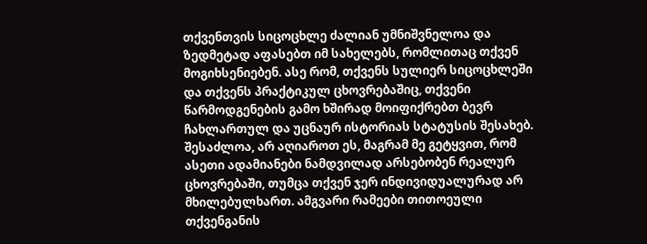თქვენთვის სიცოცხლე ძალიან უმნიშვნელოა და ზედმეტად აფასებთ იმ სახელებს, რომლითაც თქვენ მოგიხსენიებენ. ასე რომ, თქვენს სულიერ სიცოცხლეში და თქვენს პრაქტიკულ ცხოვრებაშიც, თქვენი წარმოდგენების გამო ხშირად მოიფიქრებთ ბევრ ჩახლართულ და უცნაურ ისტორიას სტატუსის შესახებ. შესაძლოა, არ აღიაროთ ეს, მაგრამ მე გეტყვით, რომ ასეთი ადამიანები ნამდვილად არსებობენ რეალურ ცხოვრებაში, თუმცა თქვენ ჯერ ინდივიდუალურად არ მხილებულხართ. ამგვარი რამეები თითოეული თქვენგანის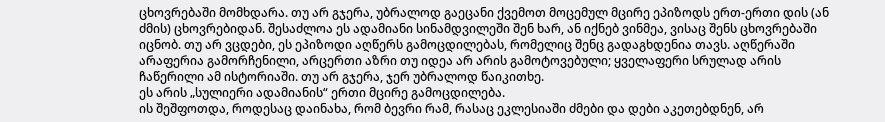ცხოვრებაში მომხდარა. თუ არ გჯერა, უბრალოდ გაეცანი ქვემოთ მოცემულ მცირე ეპიზოდს ერთ-ერთი დის (ან ძმის) ცხოვრებიდან. შესაძლოა ეს ადამიანი სინამდვილეში შენ ხარ, ან იქნებ ვინმეა, ვისაც შენს ცხოვრებაში იცნობ. თუ არ ვცდები, ეს ეპიზოდი აღწერს გამოცდილებას, რომელიც შენც გადაგხდენია თავს. აღწერაში არაფერია გამორჩენილი, არცერთი აზრი თუ იდეა არ არის გამოტოვებული; ყველაფერი სრულად არის ჩაწერილი ამ ისტორიაში. თუ არ გჯერა, ჯერ უბრალოდ წაიკითხე.
ეს არის „სულიერი ადამიანის“ ერთი მცირე გამოცდილება.
ის შეშფოთდა, როდესაც დაინახა, რომ ბევრი რამ, რასაც ეკლესიაში ძმები და დები აკეთებდნენ, არ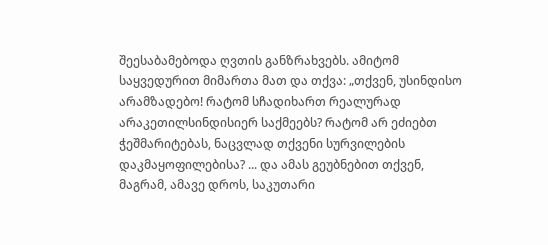შეესაბამებოდა ღვთის განზრახვებს. ამიტომ საყვედურით მიმართა მათ და თქვა: „თქვენ, უსინდისო არამზადებო! რატომ სჩადიხართ რეალურად არაკეთილსინდისიერ საქმეებს? რატომ არ ეძიებთ ჭეშმარიტებას, ნაცვლად თქვენი სურვილების დაკმაყოფილებისა? ... და ამას გეუბნებით თქვენ, მაგრამ, ამავე დროს, საკუთარი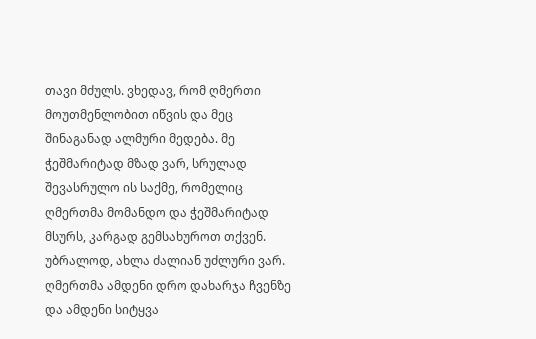თავი მძულს. ვხედავ, რომ ღმერთი მოუთმენლობით იწვის და მეც შინაგანად ალმური მედება. მე ჭეშმარიტად მზად ვარ, სრულად შევასრულო ის საქმე, რომელიც ღმერთმა მომანდო და ჭეშმარიტად მსურს, კარგად გემსახუროთ თქვენ. უბრალოდ, ახლა ძალიან უძლური ვარ. ღმერთმა ამდენი დრო დახარჯა ჩვენზე და ამდენი სიტყვა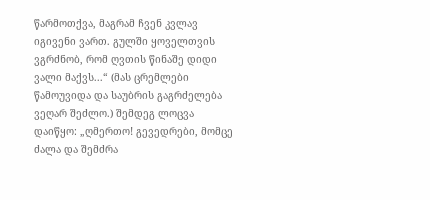წარმოთქვა, მაგრამ ჩვენ კვლავ იგივენი ვართ. გულში ყოველთვის ვგრძნობ, რომ ღვთის წინაშე დიდი ვალი მაქვს...“ (მას ცრემლები წამოუვიდა და საუბრის გაგრძელება ვეღარ შეძლო.) შემდეგ ლოცვა დაიწყო: „ღმერთო! გევედრები, მომცე ძალა და შემძრა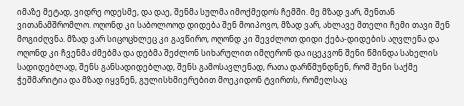იმაზე მეტად, ვიდრე ოდესმე, და დაე, შენმა სულმა იმოქმედოს ჩემში. მე მზად ვარ, შენთან ვითანამშრომლო. ოღონდ კი საბოლოოდ დიდება შენ მოიპოვო, მზად ვარ, ახლავე მთელი ჩემი თავი შენ მოგიძღვნა. მზად ვარ სიცოცხლეც კი გავწირო, ოღონდ კი შევძლოთ დიდი ქება-დიდების აღვლენა და ოღონდ კი ჩვენმა ძმებმა და დებმა შეძლონ სიხარულით იმღერონ და იცეკვონ შენი წმინდა სახელის სადიდებლად, შენს განსადიდებლად, შენს გამოსავლენად, რათა დარწმუნდნენ, რომ შენი საქმე ჭეშმარიტია და მზად იყვნენ, გულისხმიერებით მოეკიდონ ტვირთს, რომელსაც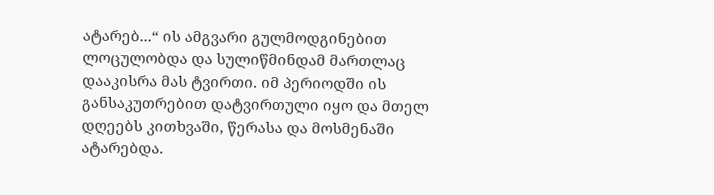ატარებ...“ ის ამგვარი გულმოდგინებით ლოცულობდა და სულიწმინდამ მართლაც დააკისრა მას ტვირთი. იმ პერიოდში ის განსაკუთრებით დატვირთული იყო და მთელ დღეებს კითხვაში, წერასა და მოსმენაში ატარებდა.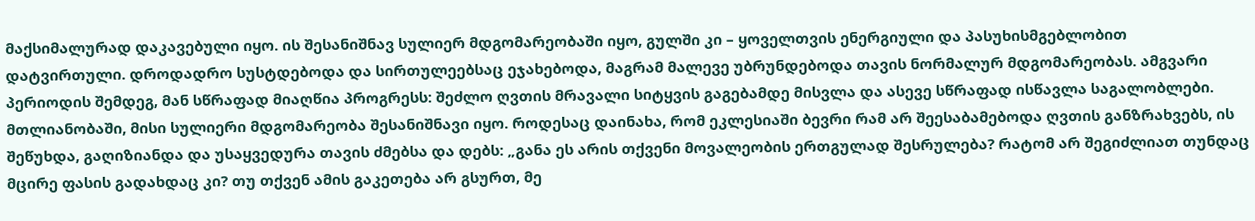მაქსიმალურად დაკავებული იყო. ის შესანიშნავ სულიერ მდგომარეობაში იყო, გულში კი – ყოველთვის ენერგიული და პასუხისმგებლობით დატვირთული. დროდადრო სუსტდებოდა და სირთულეებსაც ეჯახებოდა, მაგრამ მალევე უბრუნდებოდა თავის ნორმალურ მდგომარეობას. ამგვარი პერიოდის შემდეგ, მან სწრაფად მიაღწია პროგრესს: შეძლო ღვთის მრავალი სიტყვის გაგებამდე მისვლა და ასევე სწრაფად ისწავლა საგალობლები. მთლიანობაში, მისი სულიერი მდგომარეობა შესანიშნავი იყო. როდესაც დაინახა, რომ ეკლესიაში ბევრი რამ არ შეესაბამებოდა ღვთის განზრახვებს, ის შეწუხდა, გაღიზიანდა და უსაყვედურა თავის ძმებსა და დებს: „განა ეს არის თქვენი მოვალეობის ერთგულად შესრულება? რატომ არ შეგიძლიათ თუნდაც მცირე ფასის გადახდაც კი? თუ თქვენ ამის გაკეთება არ გსურთ, მე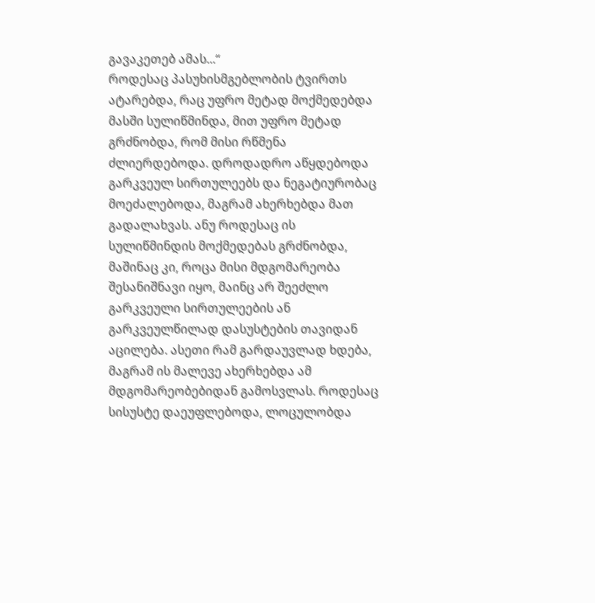გავაკეთებ ამას...“
როდესაც პასუხისმგებლობის ტვირთს ატარებდა, რაც უფრო მეტად მოქმედებდა მასში სულიწმინდა, მით უფრო მეტად გრძნობდა, რომ მისი რწმენა ძლიერდებოდა. დროდადრო აწყდებოდა გარკვეულ სირთულეებს და ნეგატიურობაც მოეძალებოდა, მაგრამ ახერხებდა მათ გადალახვას. ანუ როდესაც ის სულიწმინდის მოქმედებას გრძნობდა, მაშინაც კი, როცა მისი მდგომარეობა შესანიშნავი იყო, მაინც არ შეეძლო გარკვეული სირთულეების ან გარკვეულწილად დასუსტების თავიდან აცილება. ასეთი რამ გარდაუვლად ხდება, მაგრამ ის მალევე ახერხებდა ამ მდგომარეობებიდან გამოსვლას. როდესაც სისუსტე დაეუფლებოდა, ლოცულობდა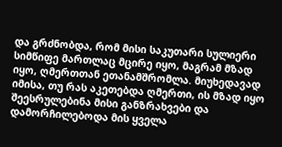და გრძნობდა, რომ მისი საკუთარი სულიერი სიმწიფე მართლაც მცირე იყო, მაგრამ მზად იყო, ღმერთთან ეთანამშრომლა. მიუხედავად იმისა, თუ რას აკეთებდა ღმერთი, ის მზად იყო შეესრულებინა მისი განზრახვები და დამორჩილებოდა მის ყველა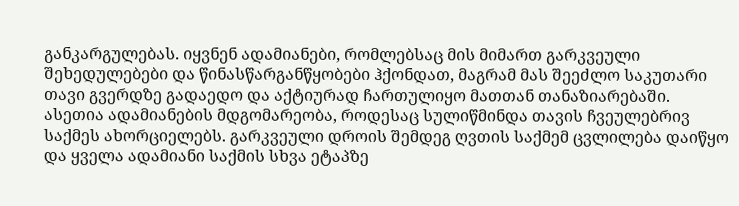განკარგულებას. იყვნენ ადამიანები, რომლებსაც მის მიმართ გარკვეული შეხედულებები და წინასწარგანწყობები ჰქონდათ, მაგრამ მას შეეძლო საკუთარი თავი გვერდზე გადაედო და აქტიურად ჩართულიყო მათთან თანაზიარებაში. ასეთია ადამიანების მდგომარეობა, როდესაც სულიწმინდა თავის ჩვეულებრივ საქმეს ახორციელებს. გარკვეული დროის შემდეგ ღვთის საქმემ ცვლილება დაიწყო და ყველა ადამიანი საქმის სხვა ეტაპზე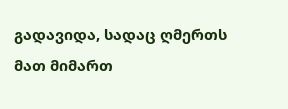გადავიდა, სადაც ღმერთს მათ მიმართ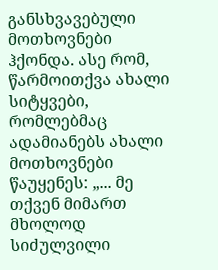განსხვავებული მოთხოვნები ჰქონდა. ასე რომ, წარმოითქვა ახალი სიტყვები, რომლებმაც ადამიანებს ახალი მოთხოვნები წაუყენეს: „... მე თქვენ მიმართ მხოლოდ სიძულვილი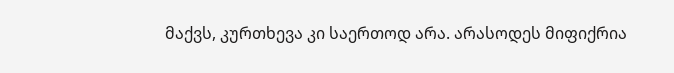მაქვს, კურთხევა კი საერთოდ არა. არასოდეს მიფიქრია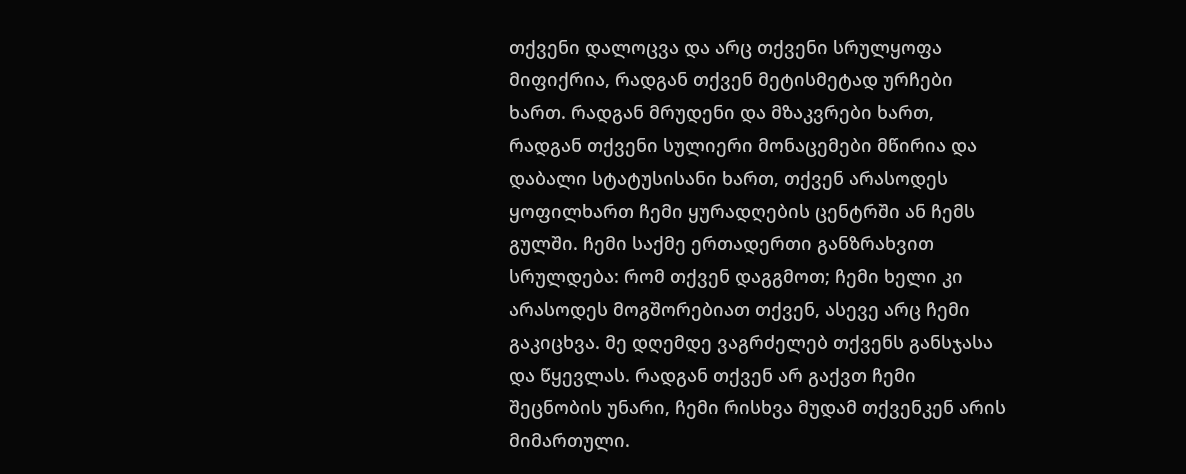თქვენი დალოცვა და არც თქვენი სრულყოფა მიფიქრია, რადგან თქვენ მეტისმეტად ურჩები ხართ. რადგან მრუდენი და მზაკვრები ხართ, რადგან თქვენი სულიერი მონაცემები მწირია და დაბალი სტატუსისანი ხართ, თქვენ არასოდეს ყოფილხართ ჩემი ყურადღების ცენტრში ან ჩემს გულში. ჩემი საქმე ერთადერთი განზრახვით სრულდება: რომ თქვენ დაგგმოთ; ჩემი ხელი კი არასოდეს მოგშორებიათ თქვენ, ასევე არც ჩემი გაკიცხვა. მე დღემდე ვაგრძელებ თქვენს განსჯასა და წყევლას. რადგან თქვენ არ გაქვთ ჩემი შეცნობის უნარი, ჩემი რისხვა მუდამ თქვენკენ არის მიმართული.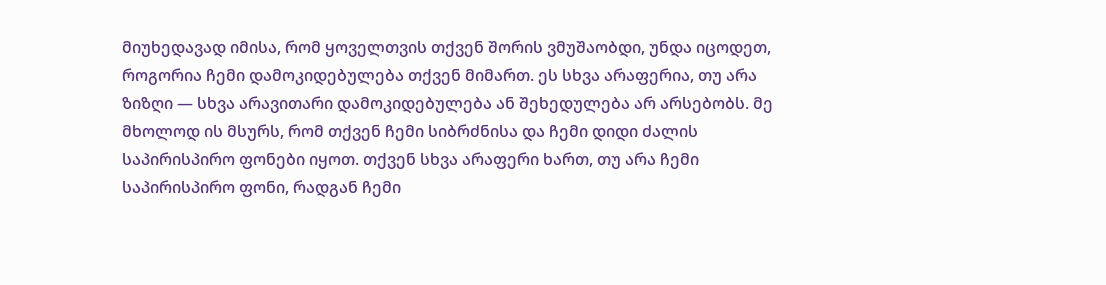მიუხედავად იმისა, რომ ყოველთვის თქვენ შორის ვმუშაობდი, უნდა იცოდეთ, როგორია ჩემი დამოკიდებულება თქვენ მიმართ. ეს სხვა არაფერია, თუ არა ზიზღი — სხვა არავითარი დამოკიდებულება ან შეხედულება არ არსებობს. მე მხოლოდ ის მსურს, რომ თქვენ ჩემი სიბრძნისა და ჩემი დიდი ძალის საპირისპირო ფონები იყოთ. თქვენ სხვა არაფერი ხართ, თუ არა ჩემი საპირისპირო ფონი, რადგან ჩემი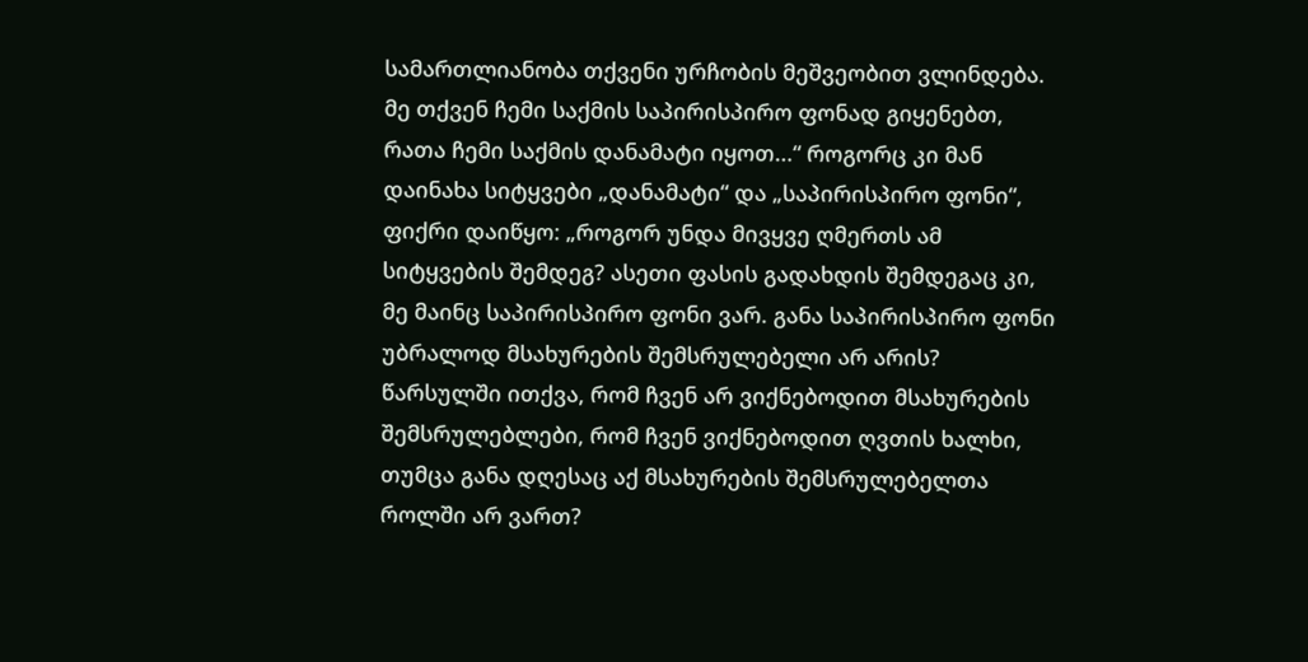სამართლიანობა თქვენი ურჩობის მეშვეობით ვლინდება. მე თქვენ ჩემი საქმის საპირისპირო ფონად გიყენებთ, რათა ჩემი საქმის დანამატი იყოთ...“ როგორც კი მან დაინახა სიტყვები „დანამატი“ და „საპირისპირო ფონი“, ფიქრი დაიწყო: „როგორ უნდა მივყვე ღმერთს ამ სიტყვების შემდეგ? ასეთი ფასის გადახდის შემდეგაც კი, მე მაინც საპირისპირო ფონი ვარ. განა საპირისპირო ფონი უბრალოდ მსახურების შემსრულებელი არ არის? წარსულში ითქვა, რომ ჩვენ არ ვიქნებოდით მსახურების შემსრულებლები, რომ ჩვენ ვიქნებოდით ღვთის ხალხი, თუმცა განა დღესაც აქ მსახურების შემსრულებელთა როლში არ ვართ?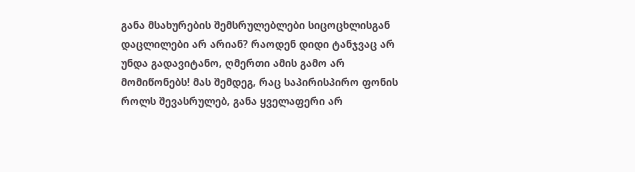განა მსახურების შემსრულებლები სიცოცხლისგან დაცლილები არ არიან? რაოდენ დიდი ტანჯვაც არ უნდა გადავიტანო, ღმერთი ამის გამო არ მომიწონებს! მას შემდეგ, რაც საპირისპირო ფონის როლს შევასრულებ, განა ყველაფერი არ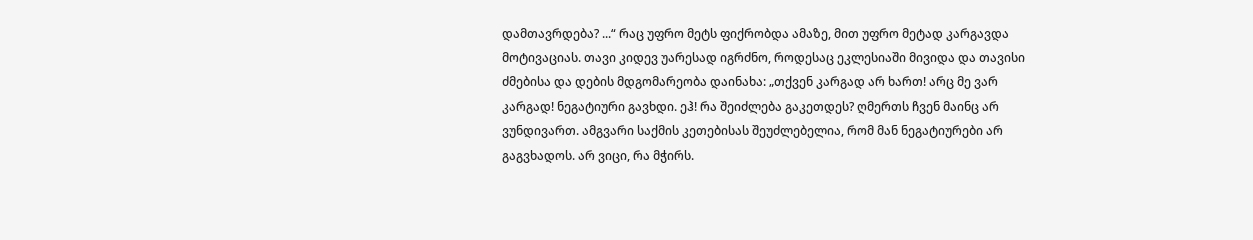დამთავრდება? ...“ რაც უფრო მეტს ფიქრობდა ამაზე, მით უფრო მეტად კარგავდა მოტივაციას. თავი კიდევ უარესად იგრძნო, როდესაც ეკლესიაში მივიდა და თავისი ძმებისა და დების მდგომარეობა დაინახა: „თქვენ კარგად არ ხართ! არც მე ვარ კარგად! ნეგატიური გავხდი. ეჰ! რა შეიძლება გაკეთდეს? ღმერთს ჩვენ მაინც არ ვუნდივართ. ამგვარი საქმის კეთებისას შეუძლებელია, რომ მან ნეგატიურები არ გაგვხადოს. არ ვიცი, რა მჭირს.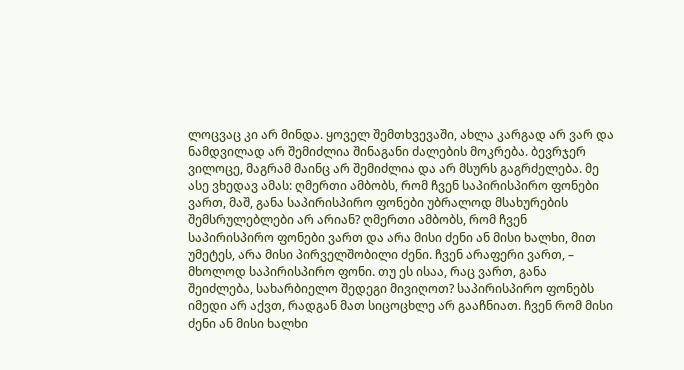ლოცვაც კი არ მინდა. ყოველ შემთხვევაში, ახლა კარგად არ ვარ და ნამდვილად არ შემიძლია შინაგანი ძალების მოკრება. ბევრჯერ ვილოცე, მაგრამ მაინც არ შემიძლია და არ მსურს გაგრძელება. მე ასე ვხედავ ამას: ღმერთი ამბობს, რომ ჩვენ საპირისპირო ფონები ვართ, მაშ, განა საპირისპირო ფონები უბრალოდ მსახურების შემსრულებლები არ არიან? ღმერთი ამბობს, რომ ჩვენ საპირისპირო ფონები ვართ და არა მისი ძენი ან მისი ხალხი, მით უმეტეს, არა მისი პირველშობილი ძენი. ჩვენ არაფერი ვართ, – მხოლოდ საპირისპირო ფონი. თუ ეს ისაა, რაც ვართ, განა შეიძლება, სახარბიელო შედეგი მივიღოთ? საპირისპირო ფონებს იმედი არ აქვთ, რადგან მათ სიცოცხლე არ გააჩნიათ. ჩვენ რომ მისი ძენი ან მისი ხალხი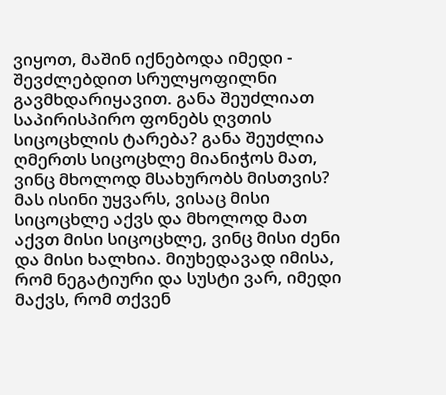ვიყოთ, მაშინ იქნებოდა იმედი - შევძლებდით სრულყოფილნი გავმხდარიყავით. განა შეუძლიათ საპირისპირო ფონებს ღვთის სიცოცხლის ტარება? განა შეუძლია ღმერთს სიცოცხლე მიანიჭოს მათ, ვინც მხოლოდ მსახურობს მისთვის? მას ისინი უყვარს, ვისაც მისი სიცოცხლე აქვს და მხოლოდ მათ აქვთ მისი სიცოცხლე, ვინც მისი ძენი და მისი ხალხია. მიუხედავად იმისა, რომ ნეგატიური და სუსტი ვარ, იმედი მაქვს, რომ თქვენ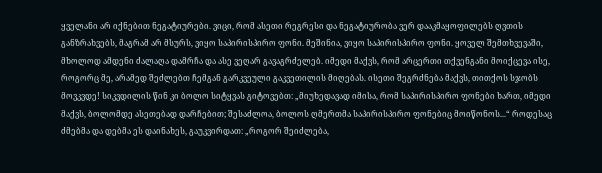ყველანი არ იქნებით ნეგატიურები. ვიცი, რომ ასეთი რეგრესი და ნეგატიურობა ვერ დააკმაყოფილებს ღვთის განზრახვებს, მაგრამ არ მსურს, ვიყო საპირისპირო ფონი. მეშინია, ვიყო საპირისპირო ფონი. ყოველ შემთხვევაში, მხოლოდ ამდენი ძალაღა დამრჩა და ასე ვეღარ გავაგრძელებ. იმედი მაქვს, რომ არცერთი თქვენგანი მოიქცევა ისე, როგორც მე, არამედ შეძლებთ ჩემგან გარკვეული გაკვეთილის მიღებას. ისეთი შეგრძნება მაქვს, თითქოს სჯობს მოვკვდე! სიკვდილის წინ კი ბოლო სიტყვას გიტოვებთ: „მიუხედავად იმისა, რომ საპირისპირო ფონები ხართ, იმედი მაქვს, ბოლომდე ასეთებად დარჩებით; შესაძლოა, ბოლოს ღმერთმა საპირისპირო ფონებიც მოიწონოს...“ როდესაც ძმებმა და დებმა ეს დაინახეს, გაუკვირდათ: „როგორ შეიძლება,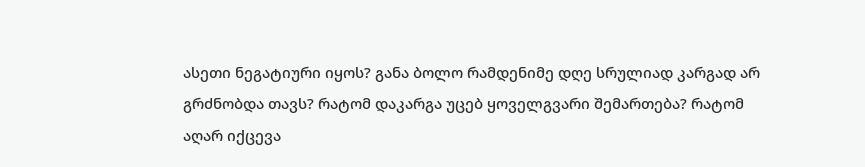ასეთი ნეგატიური იყოს? განა ბოლო რამდენიმე დღე სრულიად კარგად არ გრძნობდა თავს? რატომ დაკარგა უცებ ყოველგვარი შემართება? რატომ აღარ იქცევა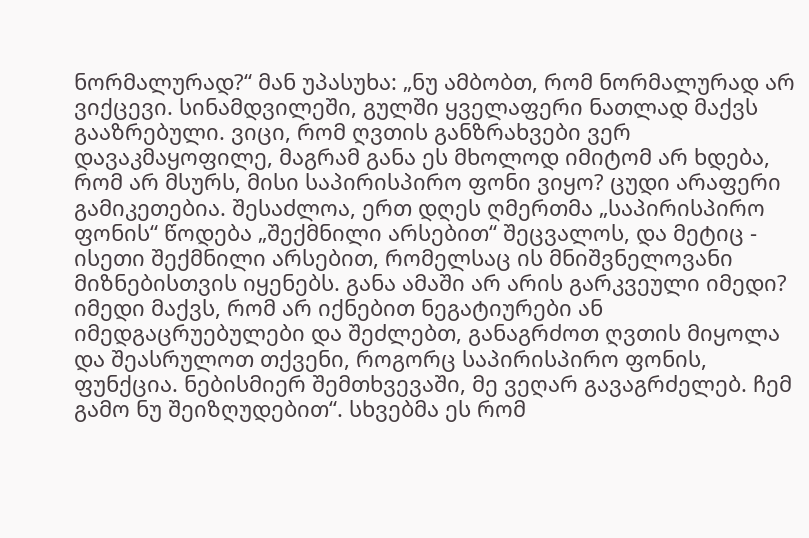ნორმალურად?“ მან უპასუხა: „ნუ ამბობთ, რომ ნორმალურად არ ვიქცევი. სინამდვილეში, გულში ყველაფერი ნათლად მაქვს გააზრებული. ვიცი, რომ ღვთის განზრახვები ვერ დავაკმაყოფილე, მაგრამ განა ეს მხოლოდ იმიტომ არ ხდება, რომ არ მსურს, მისი საპირისპირო ფონი ვიყო? ცუდი არაფერი გამიკეთებია. შესაძლოა, ერთ დღეს ღმერთმა „საპირისპირო ფონის“ წოდება „შექმნილი არსებით“ შეცვალოს, და მეტიც - ისეთი შექმნილი არსებით, რომელსაც ის მნიშვნელოვანი მიზნებისთვის იყენებს. განა ამაში არ არის გარკვეული იმედი? იმედი მაქვს, რომ არ იქნებით ნეგატიურები ან იმედგაცრუებულები და შეძლებთ, განაგრძოთ ღვთის მიყოლა და შეასრულოთ თქვენი, როგორც საპირისპირო ფონის, ფუნქცია. ნებისმიერ შემთხვევაში, მე ვეღარ გავაგრძელებ. ჩემ გამო ნუ შეიზღუდებით“. სხვებმა ეს რომ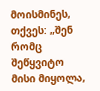მოისმინეს, თქვეს: „შენ რომც შეწყვიტო მისი მიყოლა,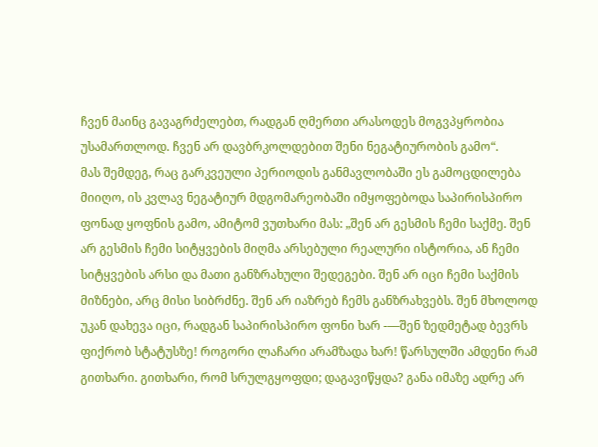ჩვენ მაინც გავაგრძელებთ, რადგან ღმერთი არასოდეს მოგვპყრობია უსამართლოდ. ჩვენ არ დავბრკოლდებით შენი ნეგატიურობის გამო“.
მას შემდეგ, რაც გარკვეული პერიოდის განმავლობაში ეს გამოცდილება მიიღო, ის კვლავ ნეგატიურ მდგომარეობაში იმყოფებოდა საპირისპირო ფონად ყოფნის გამო, ამიტომ ვუთხარი მას: „შენ არ გესმის ჩემი საქმე. შენ არ გესმის ჩემი სიტყვების მიღმა არსებული რეალური ისტორია, ან ჩემი სიტყვების არსი და მათი განზრახული შედეგები. შენ არ იცი ჩემი საქმის მიზნები, არც მისი სიბრძნე. შენ არ იაზრებ ჩემს განზრახვებს. შენ მხოლოდ უკან დახევა იცი, რადგან საპირისპირო ფონი ხარ -––შენ ზედმეტად ბევრს ფიქრობ სტატუსზე! როგორი ლაჩარი არამზადა ხარ! წარსულში ამდენი რამ გითხარი. გითხარი, რომ სრულგყოფდი; დაგავიწყდა? განა იმაზე ადრე არ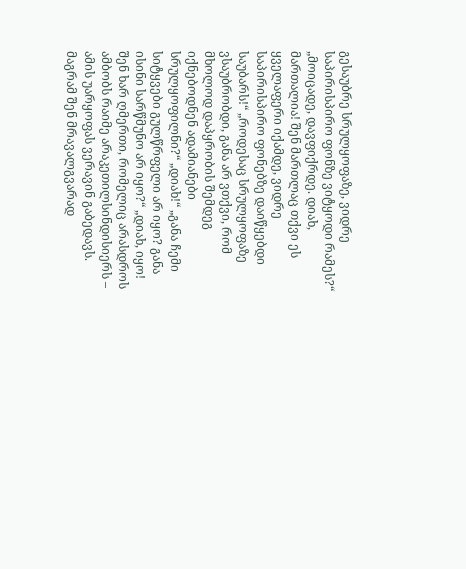გესაუბრე სრულყოფაზე, ვიდრე საპირისპირო ფონზე ვიტყოდი რამეს?“ „მოიცადე, დავფიქრდე. დიახ, მართალია! შენ მართლაც თქვი ეს ყველაფერი იქამდე, ვიდრე საპირისპირო ფონებზე დაიწყებდი საუბარს!“ „როდესაც სრულყოფაზე ვსაუბრობდი, განა არ ვთქვი, რომ მხოლოდ დაპყრობის შემდეგ იქნებოდნენ ადამიანები სრულყოფილნი?“ „დიახ!“ „განა ჩემი სიტყვები გულწრფელი არ იყო? განა ისინი სარწმუნო არ იყო?“ „დიახ, იყო! შენ ხარ ღმერთი, რომელიც არასდროს ამბობს რაიმე არაკეთილსინდისიერს – ამის უარყოფას ვერავინ გაბედავს. მაგრამ შენ მრავალგვარად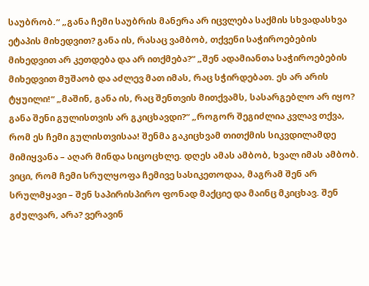საუბრობ.“ „განა ჩემი საუბრის მანერა არ იცვლება საქმის სხვადასხვა ეტაპის მიხედვით? განა ის, რასაც ვამბობ, თქვენი საჭიროებების მიხედვით არ კეთდება და არ ითქმება?“ „შენ ადამიანთა საჭიროებების მიხედვით მუშაობ და აძლევ მათ იმას, რაც სჭირდებათ. ეს არ არის ტყუილი!“ „მაშინ, განა ის, რაც შენთვის მითქვამს, სასარგებლო არ იყო? განა შენი გულისთვის არ გკიცხავდი?“ „როგორ შეგიძლია კვლავ თქვა, რომ ეს ჩემი გულისთვისაა! შენმა გაკიცხვამ თითქმის სიკვდილამდე მიმიყვანა – აღარ მინდა სიცოცხლე. დღეს ამას ამბობ, ხვალ იმას ამბობ. ვიცი, რომ ჩემი სრულყოფა ჩემივე სასიკეთოდაა, მაგრამ შენ არ სრულმყავი – შენ საპირისპირო ფონად მაქციე და მაინც მკიცხავ. შენ გძულვარ, არა? ვერავინ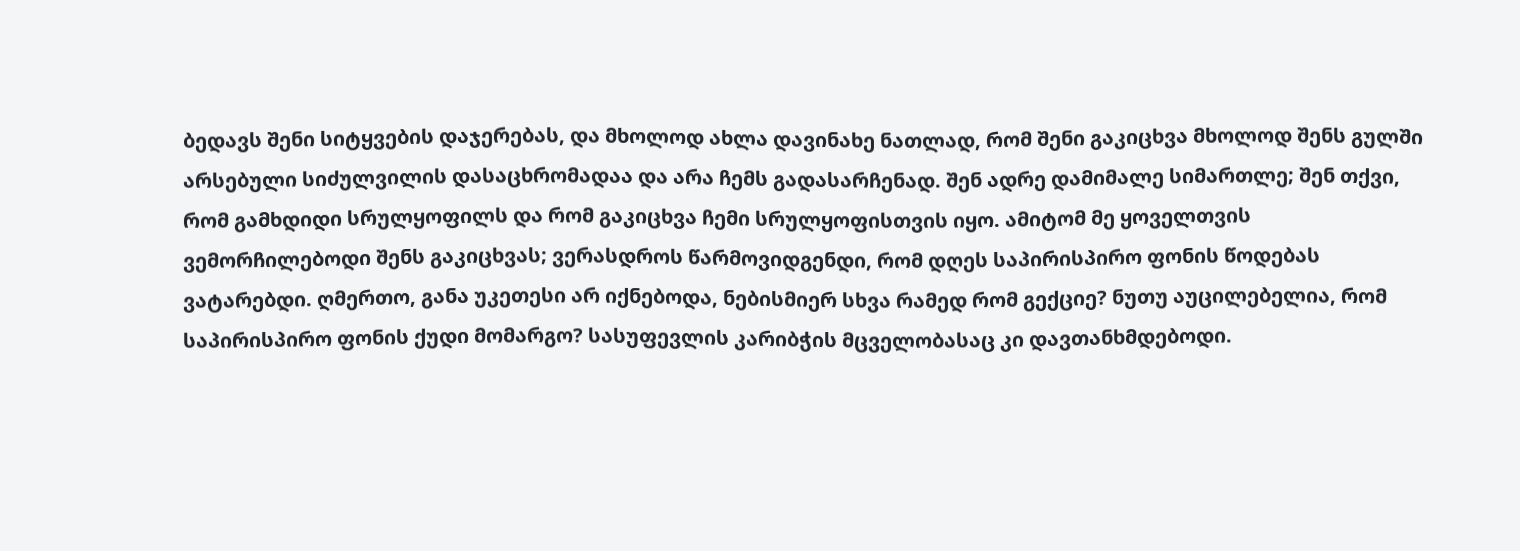ბედავს შენი სიტყვების დაჯერებას, და მხოლოდ ახლა დავინახე ნათლად, რომ შენი გაკიცხვა მხოლოდ შენს გულში არსებული სიძულვილის დასაცხრომადაა და არა ჩემს გადასარჩენად. შენ ადრე დამიმალე სიმართლე; შენ თქვი, რომ გამხდიდი სრულყოფილს და რომ გაკიცხვა ჩემი სრულყოფისთვის იყო. ამიტომ მე ყოველთვის ვემორჩილებოდი შენს გაკიცხვას; ვერასდროს წარმოვიდგენდი, რომ დღეს საპირისპირო ფონის წოდებას ვატარებდი. ღმერთო, განა უკეთესი არ იქნებოდა, ნებისმიერ სხვა რამედ რომ გექციე? ნუთუ აუცილებელია, რომ საპირისპირო ფონის ქუდი მომარგო? სასუფევლის კარიბჭის მცველობასაც კი დავთანხმდებოდი.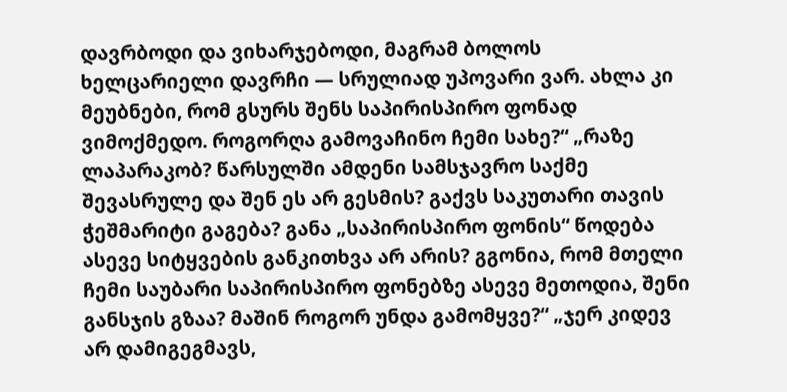დავრბოდი და ვიხარჯებოდი, მაგრამ ბოლოს ხელცარიელი დავრჩი — სრულიად უპოვარი ვარ. ახლა კი მეუბნები, რომ გსურს შენს საპირისპირო ფონად ვიმოქმედო. როგორღა გამოვაჩინო ჩემი სახე?“ „რაზე ლაპარაკობ? წარსულში ამდენი სამსჯავრო საქმე შევასრულე და შენ ეს არ გესმის? გაქვს საკუთარი თავის ჭეშმარიტი გაგება? განა „საპირისპირო ფონის“ წოდება ასევე სიტყვების განკითხვა არ არის? გგონია, რომ მთელი ჩემი საუბარი საპირისპირო ფონებზე ასევე მეთოდია, შენი განსჯის გზაა? მაშინ როგორ უნდა გამომყვე?“ „ჯერ კიდევ არ დამიგეგმავს,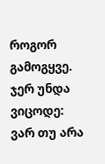როგორ გამოგყვე. ჯერ უნდა ვიცოდე: ვარ თუ არა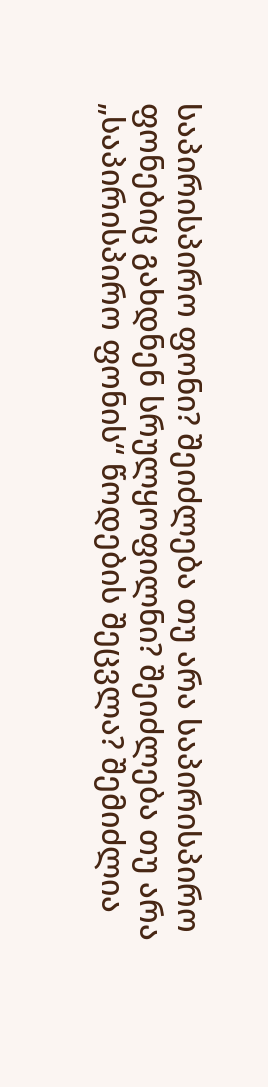საპირისპირო ფონი? შეიძლება თუ არა საპირისპირო ფონებიც გახდნენ სრულყოფილნი? შეიძლება თუ არა „საპირისპირო ფონის“ წოდების შეცვლა? შემიძლია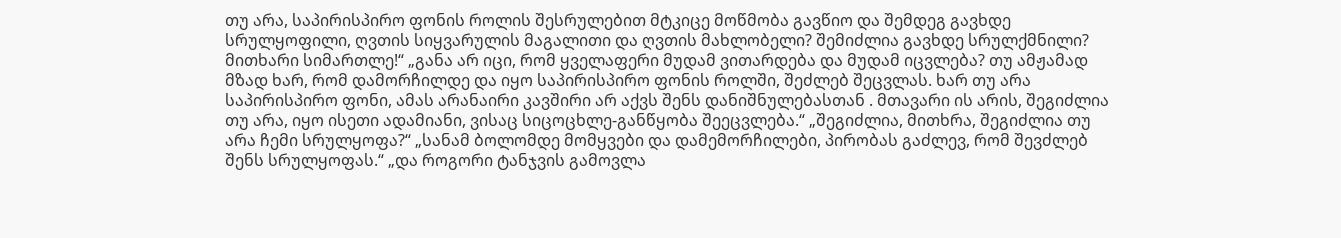თუ არა, საპირისპირო ფონის როლის შესრულებით მტკიცე მოწმობა გავწიო და შემდეგ გავხდე სრულყოფილი, ღვთის სიყვარულის მაგალითი და ღვთის მახლობელი? შემიძლია გავხდე სრულქმნილი? მითხარი სიმართლე!“ „განა არ იცი, რომ ყველაფერი მუდამ ვითარდება და მუდამ იცვლება? თუ ამჟამად მზად ხარ, რომ დამორჩილდე და იყო საპირისპირო ფონის როლში, შეძლებ შეცვლას. ხარ თუ არა საპირისპირო ფონი, ამას არანაირი კავშირი არ აქვს შენს დანიშნულებასთან . მთავარი ის არის, შეგიძლია თუ არა, იყო ისეთი ადამიანი, ვისაც სიცოცხლე-განწყობა შეეცვლება.“ „შეგიძლია, მითხრა, შეგიძლია თუ არა ჩემი სრულყოფა?“ „სანამ ბოლომდე მომყვები და დამემორჩილები, პირობას გაძლევ, რომ შევძლებ შენს სრულყოფას.“ „და როგორი ტანჯვის გამოვლა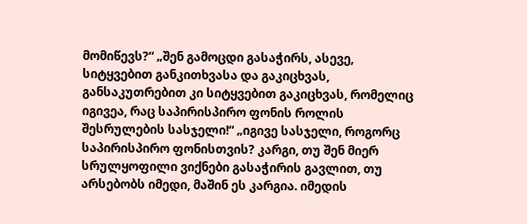მომიწევს?“ „შენ გამოცდი გასაჭირს, ასევე, სიტყვებით განკითხვასა და გაკიცხვას, განსაკუთრებით კი სიტყვებით გაკიცხვას, რომელიც იგივეა, რაც საპირისპირო ფონის როლის შესრულების სასჯელი!“ „იგივე სასჯელი, როგორც საპირისპირო ფონისთვის? კარგი, თუ შენ მიერ სრულყოფილი ვიქნები გასაჭირის გავლით, თუ არსებობს იმედი, მაშინ ეს კარგია. იმედის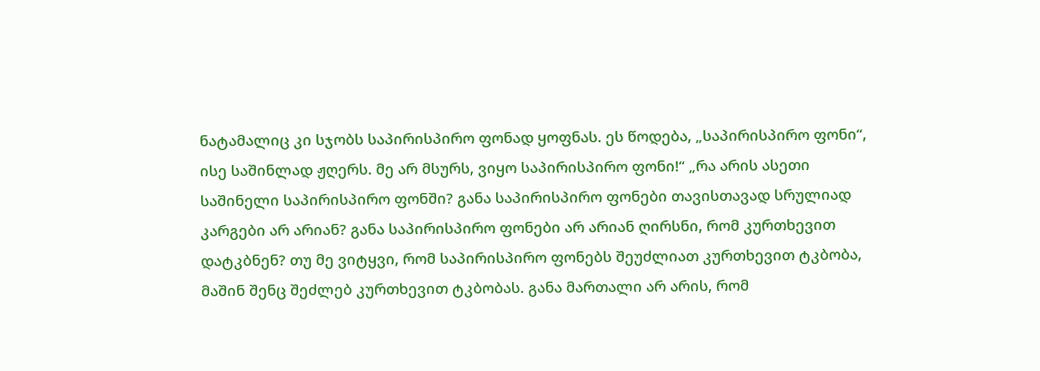ნატამალიც კი სჯობს საპირისპირო ფონად ყოფნას. ეს წოდება, „საპირისპირო ფონი“, ისე საშინლად ჟღერს. მე არ მსურს, ვიყო საპირისპირო ფონი!“ „რა არის ასეთი საშინელი საპირისპირო ფონში? განა საპირისპირო ფონები თავისთავად სრულიად კარგები არ არიან? განა საპირისპირო ფონები არ არიან ღირსნი, რომ კურთხევით დატკბნენ? თუ მე ვიტყვი, რომ საპირისპირო ფონებს შეუძლიათ კურთხევით ტკბობა, მაშინ შენც შეძლებ კურთხევით ტკბობას. განა მართალი არ არის, რომ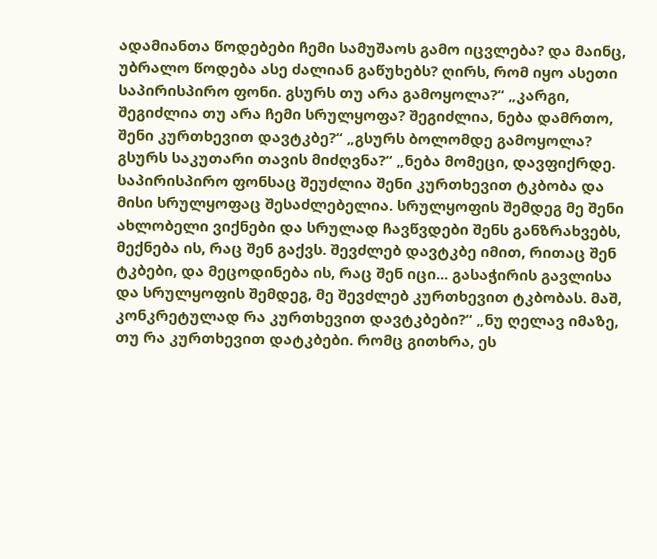ადამიანთა წოდებები ჩემი სამუშაოს გამო იცვლება? და მაინც, უბრალო წოდება ასე ძალიან გაწუხებს? ღირს, რომ იყო ასეთი საპირისპირო ფონი. გსურს თუ არა გამოყოლა?“ „კარგი, შეგიძლია თუ არა ჩემი სრულყოფა? შეგიძლია, ნება დამრთო, შენი კურთხევით დავტკბე?“ „გსურს ბოლომდე გამოყოლა? გსურს საკუთარი თავის მიძღვნა?“ „ნება მომეცი, დავფიქრდე. საპირისპირო ფონსაც შეუძლია შენი კურთხევით ტკბობა და მისი სრულყოფაც შესაძლებელია. სრულყოფის შემდეგ მე შენი ახლობელი ვიქნები და სრულად ჩავწვდები შენს განზრახვებს, მექნება ის, რაც შენ გაქვს. შევძლებ დავტკბე იმით, რითაც შენ ტკბები, და მეცოდინება ის, რაც შენ იცი... გასაჭირის გავლისა და სრულყოფის შემდეგ, მე შევძლებ კურთხევით ტკბობას. მაშ, კონკრეტულად რა კურთხევით დავტკბები?“ „ნუ ღელავ იმაზე, თუ რა კურთხევით დატკბები. რომც გითხრა, ეს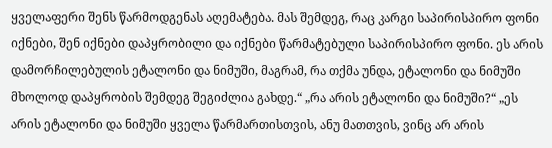ყველაფერი შენს წარმოდგენას აღემატება. მას შემდეგ, რაც კარგი საპირისპირო ფონი იქნები, შენ იქნები დაპყრობილი და იქნები წარმატებული საპირისპირო ფონი. ეს არის დამორჩილებულის ეტალონი და ნიმუში, მაგრამ, რა თქმა უნდა, ეტალონი და ნიმუში მხოლოდ დაპყრობის შემდეგ შეგიძლია გახდე.“ „რა არის ეტალონი და ნიმუში?“ „ეს არის ეტალონი და ნიმუში ყველა წარმართისთვის, ანუ მათთვის, ვინც არ არის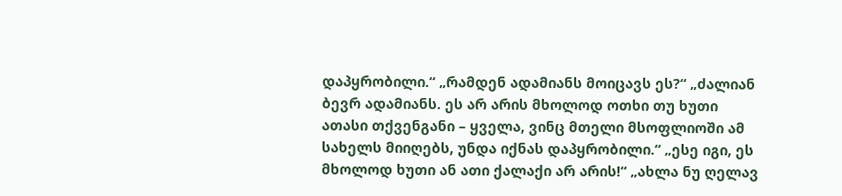დაპყრობილი.“ „რამდენ ადამიანს მოიცავს ეს?“ „ძალიან ბევრ ადამიანს. ეს არ არის მხოლოდ ოთხი თუ ხუთი ათასი თქვენგანი – ყველა, ვინც მთელი მსოფლიოში ამ სახელს მიიღებს, უნდა იქნას დაპყრობილი.“ „ესე იგი, ეს მხოლოდ ხუთი ან ათი ქალაქი არ არის!“ „ახლა ნუ ღელავ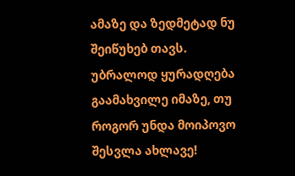ამაზე და ზედმეტად ნუ შეიწუხებ თავს. უბრალოდ ყურადღება გაამახვილე იმაზე, თუ როგორ უნდა მოიპოვო შესვლა ახლავე!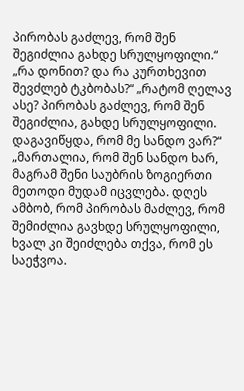პირობას გაძლევ, რომ შენ შეგიძლია გახდე სრულყოფილი.“ „რა დონით? და რა კურთხევით შევძლებ ტკბობას?“ „რატომ ღელავ ასე? პირობას გაძლევ, რომ შენ შეგიძლია, გახდე სრულყოფილი. დაგავიწყდა, რომ მე სანდო ვარ?“ „მართალია, რომ შენ სანდო ხარ, მაგრამ შენი საუბრის ზოგიერთი მეთოდი მუდამ იცვლება. დღეს ამბობ, რომ პირობას მაძლევ, რომ შემიძლია გავხდე სრულყოფილი, ხვალ კი შეიძლება თქვა, რომ ეს საეჭვოა.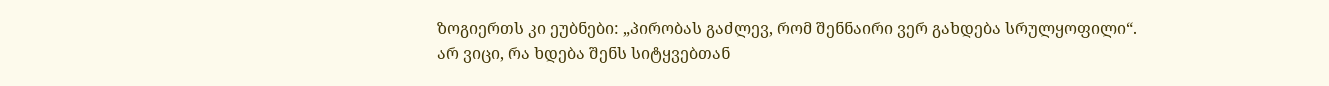ზოგიერთს კი ეუბნები: „პირობას გაძლევ, რომ შენნაირი ვერ გახდება სრულყოფილი“. არ ვიცი, რა ხდება შენს სიტყვებთან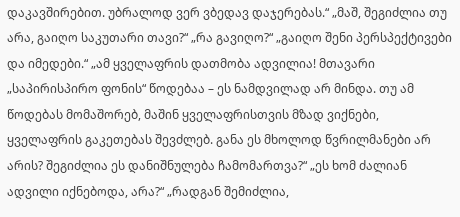დაკავშირებით. უბრალოდ ვერ ვბედავ დაჯერებას.“ „მაშ, შეგიძლია თუ არა, გაიღო საკუთარი თავი?“ „რა გავიღო?“ „გაიღო შენი პერსპექტივები და იმედები.“ „ამ ყველაფრის დათმობა ადვილია! მთავარი „საპირისპირო ფონის“ წოდებაა – ეს ნამდვილად არ მინდა. თუ ამ წოდებას მომაშორებ, მაშინ ყველაფრისთვის მზად ვიქნები, ყველაფრის გაკეთებას შევძლებ. განა ეს მხოლოდ წვრილმანები არ არის? შეგიძლია ეს დანიშნულება ჩამომართვა?“ „ეს ხომ ძალიან ადვილი იქნებოდა, არა?“ „რადგან შემიძლია,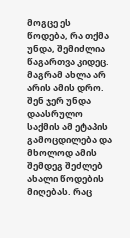მოგცე ეს წოდება, რა თქმა უნდა, შემიძლია წაგართვა კიდეც. მაგრამ ახლა არ არის ამის დრო. შენ ჯერ უნდა დაასრულო საქმის ამ ეტაპის გამოცდილება და მხოლოდ ამის შემდეგ შეძლებ ახალი წოდების მიღებას. რაც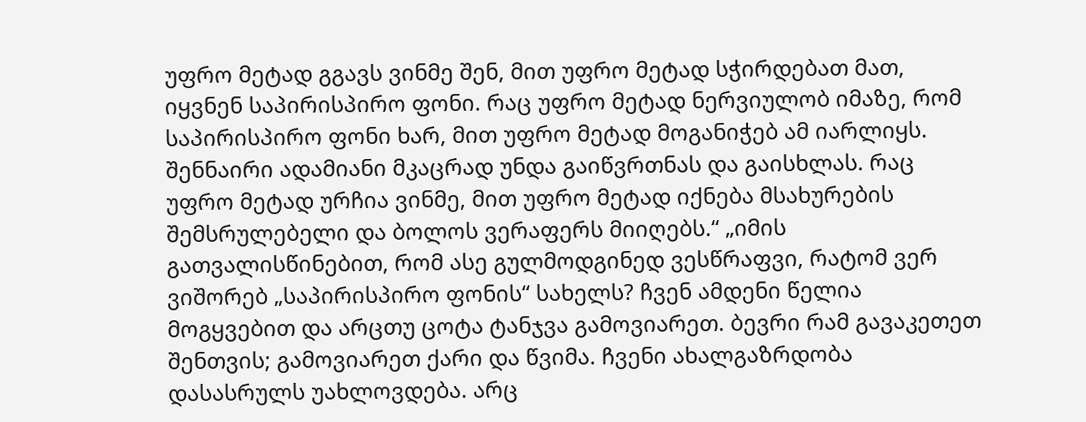უფრო მეტად გგავს ვინმე შენ, მით უფრო მეტად სჭირდებათ მათ, იყვნენ საპირისპირო ფონი. რაც უფრო მეტად ნერვიულობ იმაზე, რომ საპირისპირო ფონი ხარ, მით უფრო მეტად მოგანიჭებ ამ იარლიყს. შენნაირი ადამიანი მკაცრად უნდა გაიწვრთნას და გაისხლას. რაც უფრო მეტად ურჩია ვინმე, მით უფრო მეტად იქნება მსახურების შემსრულებელი და ბოლოს ვერაფერს მიიღებს.“ „იმის გათვალისწინებით, რომ ასე გულმოდგინედ ვესწრაფვი, რატომ ვერ ვიშორებ „საპირისპირო ფონის“ სახელს? ჩვენ ამდენი წელია მოგყვებით და არცთუ ცოტა ტანჯვა გამოვიარეთ. ბევრი რამ გავაკეთეთ შენთვის; გამოვიარეთ ქარი და წვიმა. ჩვენი ახალგაზრდობა დასასრულს უახლოვდება. არც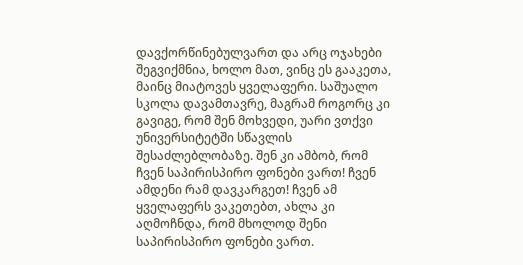დავქორწინებულვართ და არც ოჯახები შეგვიქმნია, ხოლო მათ, ვინც ეს გააკეთა, მაინც მიატოვეს ყველაფერი. საშუალო სკოლა დავამთავრე, მაგრამ როგორც კი გავიგე, რომ შენ მოხვედი, უარი ვთქვი უნივერსიტეტში სწავლის შესაძლებლობაზე. შენ კი ამბობ, რომ ჩვენ საპირისპირო ფონები ვართ! ჩვენ ამდენი რამ დავკარგეთ! ჩვენ ამ ყველაფერს ვაკეთებთ, ახლა კი აღმოჩნდა, რომ მხოლოდ შენი საპირისპირო ფონები ვართ.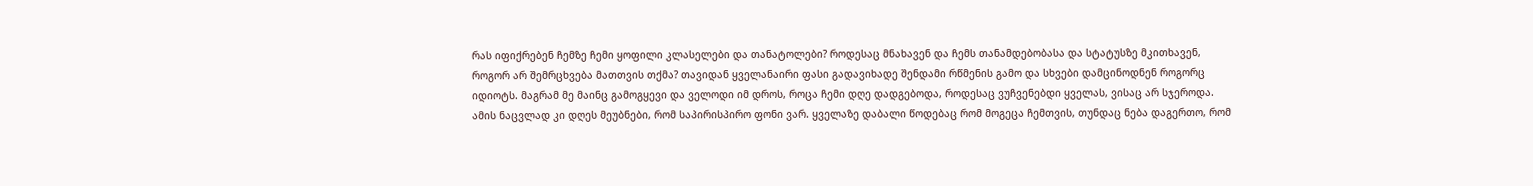რას იფიქრებენ ჩემზე ჩემი ყოფილი კლასელები და თანატოლები? როდესაც მნახავენ და ჩემს თანამდებობასა და სტატუსზე მკითხავენ, როგორ არ შემრცხვება მათთვის თქმა? თავიდან ყველანაირი ფასი გადავიხადე შენდამი რწმენის გამო და სხვები დამცინოდნენ როგორც იდიოტს. მაგრამ მე მაინც გამოგყევი და ველოდი იმ დროს, როცა ჩემი დღე დადგებოდა, როდესაც ვუჩვენებდი ყველას, ვისაც არ სჯეროდა. ამის ნაცვლად კი დღეს მეუბნები, რომ საპირისპირო ფონი ვარ. ყველაზე დაბალი წოდებაც რომ მოგეცა ჩემთვის, თუნდაც ნება დაგერთო, რომ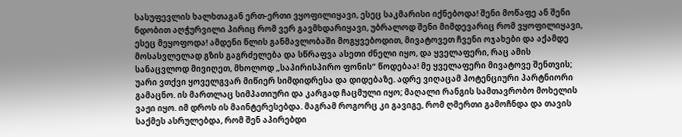სასუფევლის ხალხთაგან ერთ-ერთი ვყოფილიყავი, ესეც საკმარისი იქნებოდა! შენი მოწაფე ან შენი ნდობით აღჭურვილი პირიც რომ ვერ გავმხდარიყავი, უბრალოდ შენი მიმდევარიც რომ ვყოფილიყავი, ესეც მეყოფოდა! ამდენი წლის განმავლობაში მოგყვებოდით, მივატოვეთ ჩვენი ოჯახები და აქამდე მოსასვლელად გზის გაგრძელება და სწრაფვა ასეთი ძნელი იყო, და ყველაფერი, რაც ამის სანაცვლოდ მივიღეთ, მხოლოდ „საპირისპირო ფონის“ წოდებაა! მე ყველაფერი მივატოვე შენთვის; უარი ვთქვი ყოველგვარ მიწიერ სიმდიდრესა და დიდებაზე. ადრე ვიღაცამ პოტენციური პარტნიორი გამაცნო. ის მართლაც სიმპათიური და კარგად ჩაცმული იყო; მაღალი რანგის სამთავრობო მოხელის ვაჟი იყო. იმ დროს ის მაინტერესებდა. მაგრამ როგორც კი გავიგე, რომ ღმერთი გამოჩნდა და თავის საქმეს ასრულებდა, რომ შენ აპირებდი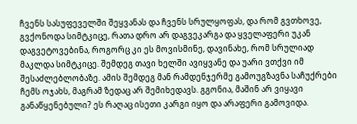ჩვენს სასუფეველში შეყვანას და ჩვენს სრულყოფას, და რომ გვთხოვე, გვქონოდა სიმტკიცე, რათა დრო არ დაგვეკარგა და ყველაფერი უკან დაგვეტოვებინა, როგორც კი ეს მოვისმინე, დავინახე, რომ სრულიად მაკლდა სიმტკიცე. შემდეგ თავი ხელში ავიყვანე და უარი ვთქვი იმ შესაძლებლობაზე. ამის შემდეგ მან რამდენჯერმე გამოუგზავნა საჩუქრები ჩემს ოჯახს, მაგრამ ზედაც არ შემიხედავს. გგონია, მაშინ არ ვიყავი განაწყენებული? ეს რაღაც ისეთი კარგი იყო და არაფერი გამოვიდა.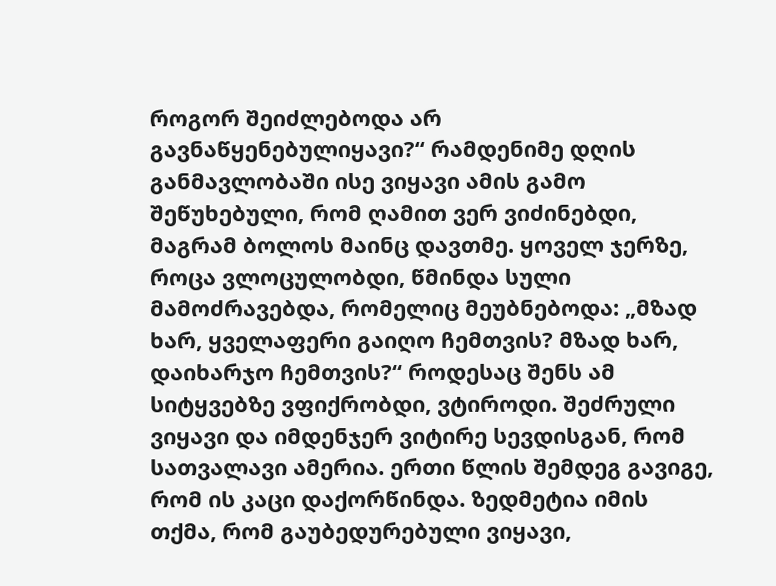როგორ შეიძლებოდა არ გავნაწყენებულიყავი?“ რამდენიმე დღის განმავლობაში ისე ვიყავი ამის გამო შეწუხებული, რომ ღამით ვერ ვიძინებდი, მაგრამ ბოლოს მაინც დავთმე. ყოველ ჯერზე, როცა ვლოცულობდი, წმინდა სული მამოძრავებდა, რომელიც მეუბნებოდა: „მზად ხარ, ყველაფერი გაიღო ჩემთვის? მზად ხარ, დაიხარჯო ჩემთვის?“ როდესაც შენს ამ სიტყვებზე ვფიქრობდი, ვტიროდი. შეძრული ვიყავი და იმდენჯერ ვიტირე სევდისგან, რომ სათვალავი ამერია. ერთი წლის შემდეგ გავიგე, რომ ის კაცი დაქორწინდა. ზედმეტია იმის თქმა, რომ გაუბედურებული ვიყავი,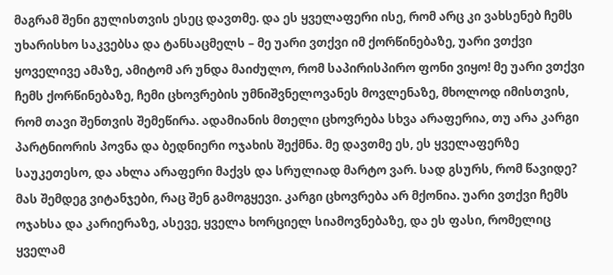მაგრამ შენი გულისთვის ესეც დავთმე. და ეს ყველაფერი ისე, რომ არც კი ვახსენებ ჩემს უხარისხო საკვებსა და ტანსაცმელს – მე უარი ვთქვი იმ ქორწინებაზე, უარი ვთქვი ყოველივე ამაზე, ამიტომ არ უნდა მაიძულო, რომ საპირისპირო ფონი ვიყო! მე უარი ვთქვი ჩემს ქორწინებაზე, ჩემი ცხოვრების უმნიშვნელოვანეს მოვლენაზე, მხოლოდ იმისთვის, რომ თავი შენთვის შემეწირა. ადამიანის მთელი ცხოვრება სხვა არაფერია, თუ არა კარგი პარტნიორის პოვნა და ბედნიერი ოჯახის შექმნა. მე დავთმე ეს, ეს ყველაფერზე საუკეთესო, და ახლა არაფერი მაქვს და სრულიად მარტო ვარ. სად გსურს, რომ წავიდე? მას შემდეგ ვიტანჯები, რაც შენ გამოგყევი. კარგი ცხოვრება არ მქონია. უარი ვთქვი ჩემს ოჯახსა და კარიერაზე, ასევე, ყველა ხორციელ სიამოვნებაზე, და ეს ფასი, რომელიც ყველამ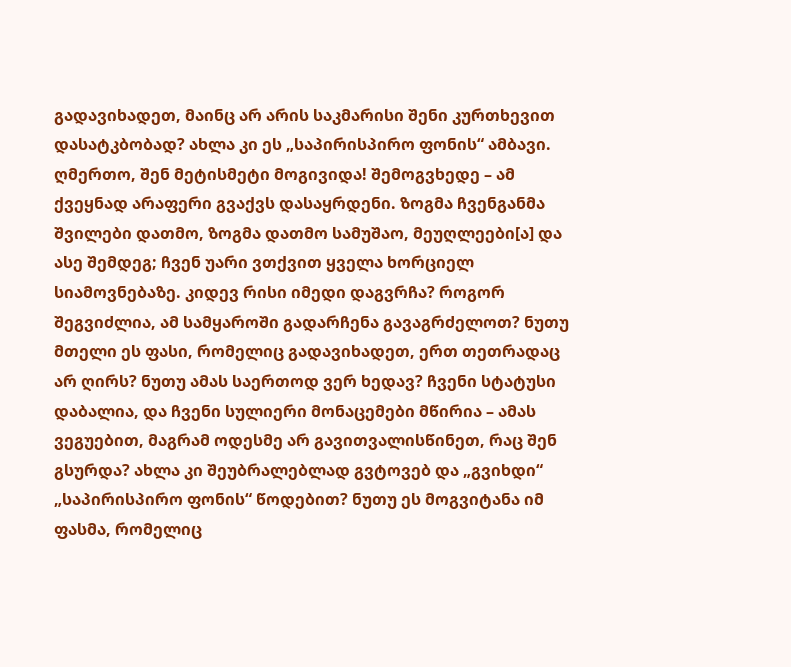გადავიხადეთ, მაინც არ არის საკმარისი შენი კურთხევით დასატკბობად? ახლა კი ეს „საპირისპირო ფონის“ ამბავი. ღმერთო, შენ მეტისმეტი მოგივიდა! შემოგვხედე – ამ ქვეყნად არაფერი გვაქვს დასაყრდენი. ზოგმა ჩვენგანმა შვილები დათმო, ზოგმა დათმო სამუშაო, მეუღლეები[ა] და ასე შემდეგ; ჩვენ უარი ვთქვით ყველა ხორციელ სიამოვნებაზე. კიდევ რისი იმედი დაგვრჩა? როგორ შეგვიძლია, ამ სამყაროში გადარჩენა გავაგრძელოთ? ნუთუ მთელი ეს ფასი, რომელიც გადავიხადეთ, ერთ თეთრადაც არ ღირს? ნუთუ ამას საერთოდ ვერ ხედავ? ჩვენი სტატუსი დაბალია, და ჩვენი სულიერი მონაცემები მწირია – ამას ვეგუებით, მაგრამ ოდესმე არ გავითვალისწინეთ, რაც შენ გსურდა? ახლა კი შეუბრალებლად გვტოვებ და „გვიხდი“ „საპირისპირო ფონის“ წოდებით? ნუთუ ეს მოგვიტანა იმ ფასმა, რომელიც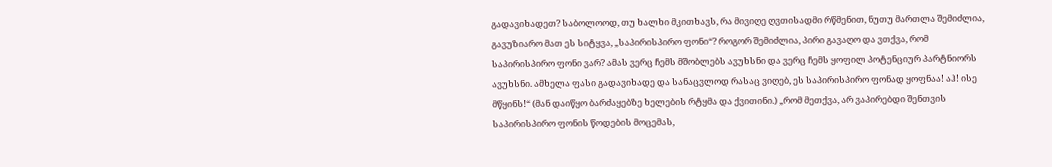გადავიხადეთ? საბოლოოდ, თუ ხალხი მკითხავს, რა მივიღე ღვთისადმი რწმენით, ნუთუ მართლა შემიძლია, გავუზიარო მათ ეს სიტყვა, „საპირისპირო ფონი“? როგორ შემიძლია, პირი გავაღო და ვთქვა, რომ საპირისპირო ფონი ვარ? ამას ვერც ჩემს მშობლებს ავუხსნი და ვერც ჩემს ყოფილ პოტენციურ პარტნიორს ავუხსნი. ამხელა ფასი გადავიხადე და სანაცვლოდ რასაც ვიღებ, ეს საპირისპირო ფონად ყოფნაა! აჰ! ისე მწყინს!“ (მან დაიწყო ბარძაყებზე ხელების რტყმა და ქვითინი.) „რომ მეთქვა, არ ვაპირებდი შენთვის საპირისპირო ფონის წოდების მოცემას,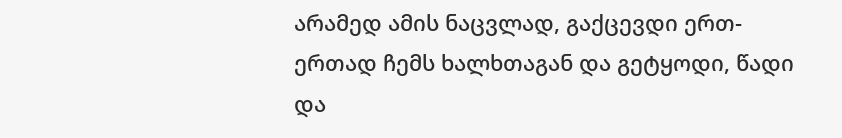არამედ ამის ნაცვლად, გაქცევდი ერთ-ერთად ჩემს ხალხთაგან და გეტყოდი, წადი და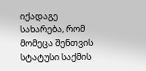იქადაგე სახარება, რომ მომეცა შენთვის სტატუსი საქმის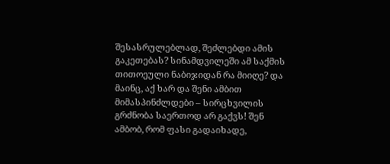შესასრულებლად, შეძლებდი ამის გაკეთებას? სინამდვილეში ამ საქმის თითოეული ნაბიჯიდან რა მიიღე? და მაინც, აქ ხარ და შენი ამბით მიმასპინძლდები – სირცხვილის გრძნობა საერთოდ არ გაქვს! შენ ამბობ, რომ ფასი გადაიხადე,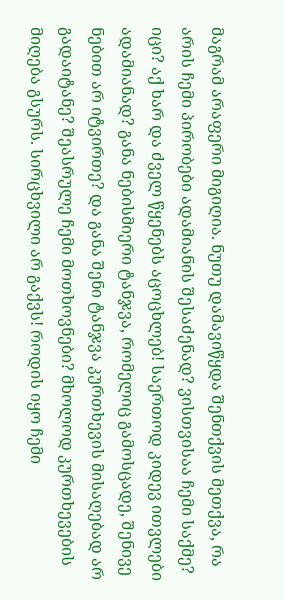მაგრამ არაფერი მიგიღია. ნუთუ დამავიწყდა შენთქვის მეთქვა, რა არის ჩემი პირობები ადამიანის შესაძენად? ვისთვისაა ჩემი საქმე? იცი? აქ ხარ და ძველ წყენებს აცოცხლებ! საერთოდ კიდევ ითვლები ადამიანად? განა ნებისმიერი ტანჯვა, რომელიც გამოსცადე, შენივე ნებით არ იტვირთე? და განა შენი ტანჯვა კურთხევის მისაღებად არ გადაიტანე? შეასრულე ჩემი მოთხოვნები? მხოლოდ კურთხევების მიღება გსურს. სირცხვილი არ გაქვს! როდის იყო ჩემი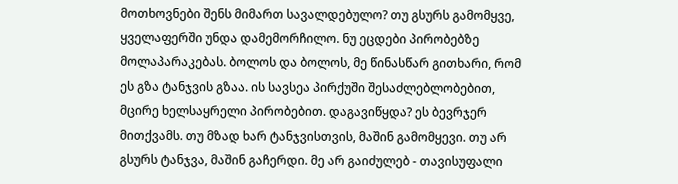მოთხოვნები შენს მიმართ სავალდებულო? თუ გსურს გამომყვე, ყველაფერში უნდა დამემორჩილო. ნუ ეცდები პირობებზე მოლაპარაკებას. ბოლოს და ბოლოს, მე წინასწარ გითხარი, რომ ეს გზა ტანჯვის გზაა. ის სავსეა პირქუში შესაძლებლობებით, მცირე ხელსაყრელი პირობებით. დაგავიწყდა? ეს ბევრჯერ მითქვამს. თუ მზად ხარ ტანჯვისთვის, მაშინ გამომყევი. თუ არ გსურს ტანჯვა, მაშინ გაჩერდი. მე არ გაიძულებ - თავისუფალი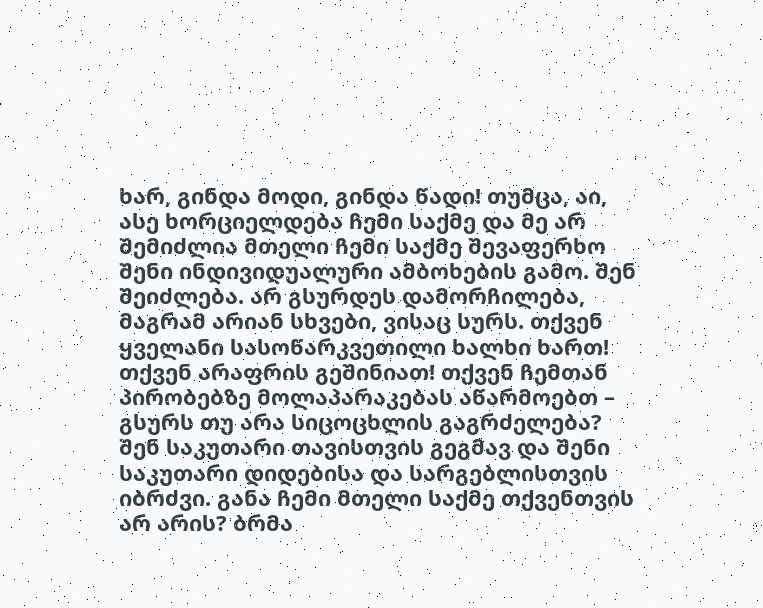ხარ, გინდა მოდი, გინდა წადი! თუმცა, აი, ასე ხორციელდება ჩემი საქმე და მე არ შემიძლია მთელი ჩემი საქმე შევაფერხო შენი ინდივიდუალური ამბოხების გამო. შენ შეიძლება. არ გსურდეს დამორჩილება, მაგრამ არიან სხვები, ვისაც სურს. თქვენ ყველანი სასოწარკვეთილი ხალხი ხართ! თქვენ არაფრის გეშინიათ! თქვენ ჩემთან პირობებზე მოლაპარაკებას აწარმოებთ – გსურს თუ არა სიცოცხლის გაგრძელება? შენ საკუთარი თავისთვის გეგმავ და შენი საკუთარი დიდებისა და სარგებლისთვის იბრძვი. განა ჩემი მთელი საქმე თქვენთვის არ არის? ბრმა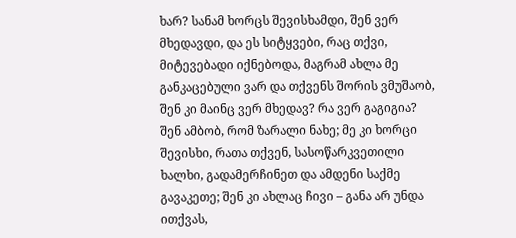ხარ? სანამ ხორცს შევისხამდი, შენ ვერ მხედავდი, და ეს სიტყვები, რაც თქვი, მიტევებადი იქნებოდა, მაგრამ ახლა მე განკაცებული ვარ და თქვენს შორის ვმუშაობ, შენ კი მაინც ვერ მხედავ? რა ვერ გაგიგია? შენ ამბობ, რომ ზარალი ნახე; მე კი ხორცი შევისხი, რათა თქვენ, სასოწარკვეთილი ხალხი, გადამერჩინეთ და ამდენი საქმე გავაკეთე; შენ კი ახლაც ჩივი – განა არ უნდა ითქვას,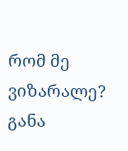რომ მე ვიზარალე? განა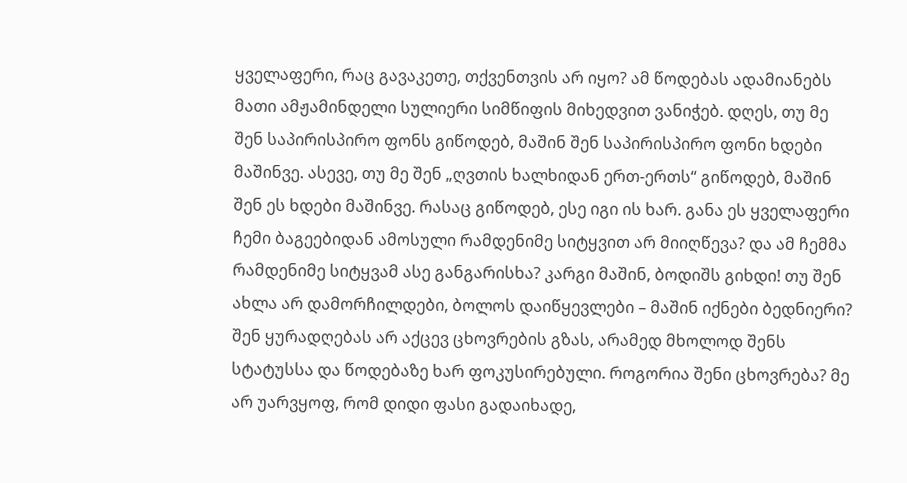ყველაფერი, რაც გავაკეთე, თქვენთვის არ იყო? ამ წოდებას ადამიანებს მათი ამჟამინდელი სულიერი სიმწიფის მიხედვით ვანიჭებ. დღეს, თუ მე შენ საპირისპირო ფონს გიწოდებ, მაშინ შენ საპირისპირო ფონი ხდები მაშინვე. ასევე, თუ მე შენ „ღვთის ხალხიდან ერთ-ერთს“ გიწოდებ, მაშინ შენ ეს ხდები მაშინვე. რასაც გიწოდებ, ესე იგი ის ხარ. განა ეს ყველაფერი ჩემი ბაგეებიდან ამოსული რამდენიმე სიტყვით არ მიიღწევა? და ამ ჩემმა რამდენიმე სიტყვამ ასე განგარისხა? კარგი მაშინ, ბოდიშს გიხდი! თუ შენ ახლა არ დამორჩილდები, ბოლოს დაიწყევლები – მაშინ იქნები ბედნიერი? შენ ყურადღებას არ აქცევ ცხოვრების გზას, არამედ მხოლოდ შენს სტატუსსა და წოდებაზე ხარ ფოკუსირებული. როგორია შენი ცხოვრება? მე არ უარვყოფ, რომ დიდი ფასი გადაიხადე,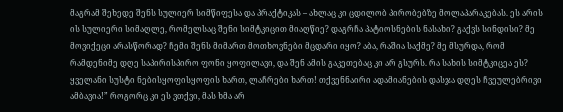მაგრამ შეხედე შენს სულიერ სიმწიფესა და პრაქტიკას – ახლაც კი ცდილობ პირობებზე მოლაპარაკებას. ეს არის ის სულიერი სიმაღლე, რომელსაც შენი სიმტკიცით მიაღწიე? დაგრჩა პატიოსნების ნასახი? გაქვს სინდისი? მე მოვიქეცი არასწორად? ჩემი შენს მიმართ მოთხოვნები მცდარი იყო? აბა, რაშია საქმე? მე მსურდა, რომ რამდენიმე დღე საპირისპირო ფონი ყოფილავი, და შენ ამის გაკეთებაც კი არ გსურს. რა სახის სიმტკიცეა ეს? ყველანი სუსტი ნებისყოფისყოფის ხართ, ლაჩრები ხართ! თქვენნაირი ადამიანების დასჯა დღეს ჩვეულებრივი ამბავია!” როგორც კი ეს ვთქვი, მას ხმა არ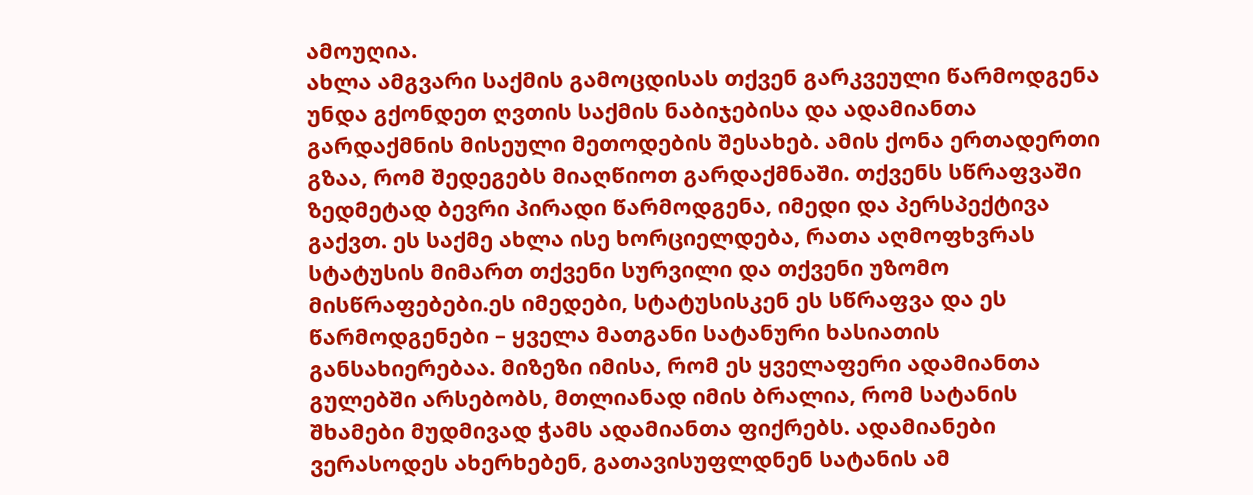ამოუღია.
ახლა ამგვარი საქმის გამოცდისას თქვენ გარკვეული წარმოდგენა უნდა გქონდეთ ღვთის საქმის ნაბიჯებისა და ადამიანთა გარდაქმნის მისეული მეთოდების შესახებ. ამის ქონა ერთადერთი გზაა, რომ შედეგებს მიაღწიოთ გარდაქმნაში. თქვენს სწრაფვაში ზედმეტად ბევრი პირადი წარმოდგენა, იმედი და პერსპექტივა გაქვთ. ეს საქმე ახლა ისე ხორციელდება, რათა აღმოფხვრას სტატუსის მიმართ თქვენი სურვილი და თქვენი უზომო მისწრაფებები.ეს იმედები, სტატუსისკენ ეს სწრაფვა და ეს წარმოდგენები – ყველა მათგანი სატანური ხასიათის განსახიერებაა. მიზეზი იმისა, რომ ეს ყველაფერი ადამიანთა გულებში არსებობს, მთლიანად იმის ბრალია, რომ სატანის შხამები მუდმივად ჭამს ადამიანთა ფიქრებს. ადამიანები ვერასოდეს ახერხებენ, გათავისუფლდნენ სატანის ამ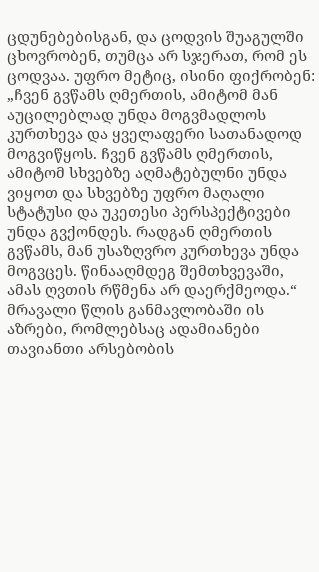ცდუნებებისგან, და ცოდვის შუაგულში ცხოვრობენ, თუმცა არ სჯერათ, რომ ეს ცოდვაა. უფრო მეტიც, ისინი ფიქრობენ: „ჩვენ გვწამს ღმერთის, ამიტომ მან აუცილებლად უნდა მოგვმადლოს კურთხევა და ყველაფერი სათანადოდ მოგვიწყოს. ჩვენ გვწამს ღმერთის, ამიტომ სხვებზე აღმატებულნი უნდა ვიყოთ და სხვებზე უფრო მაღალი სტატუსი და უკეთესი პერსპექტივები უნდა გვქონდეს. რადგან ღმერთის გვწამს, მან უსაზღვრო კურთხევა უნდა მოგვცეს. წინააღმდეგ შემთხვევაში, ამას ღვთის რწმენა არ დაერქმეოდა.“ მრავალი წლის განმავლობაში ის აზრები, რომლებსაც ადამიანები თავიანთი არსებობის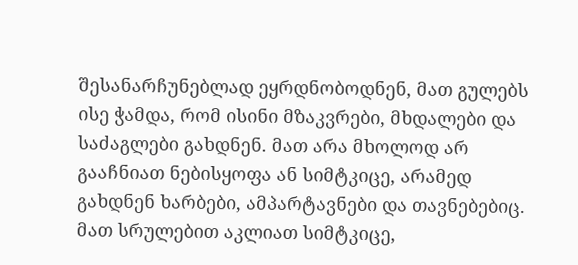შესანარჩუნებლად ეყრდნობოდნენ, მათ გულებს ისე ჭამდა, რომ ისინი მზაკვრები, მხდალები და საძაგლები გახდნენ. მათ არა მხოლოდ არ გააჩნიათ ნებისყოფა ან სიმტკიცე, არამედ გახდნენ ხარბები, ამპარტავნები და თავნებებიც. მათ სრულებით აკლიათ სიმტკიცე,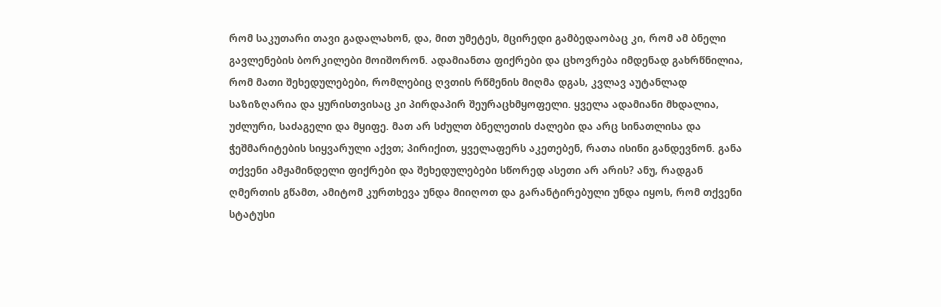რომ საკუთარი თავი გადალახონ, და, მით უმეტეს, მცირედი გამბედაობაც კი, რომ ამ ბნელი გავლენების ბორკილები მოიშორონ. ადამიანთა ფიქრები და ცხოვრება იმდენად გახრწნილია, რომ მათი შეხედულებები, რომლებიც ღვთის რწმენის მიღმა დგას, კვლავ აუტანლად საზიზღარია და ყურისთვისაც კი პირდაპირ შეურაცხმყოფელი. ყველა ადამიანი მხდალია, უძლური, საძაგელი და მყიფე. მათ არ სძულთ ბნელეთის ძალები და არც სინათლისა და ჭეშმარიტების სიყვარული აქვთ; პირიქით, ყველაფერს აკეთებენ, რათა ისინი განდევნონ. განა თქვენი ამჟამინდელი ფიქრები და შეხედულებები სწორედ ასეთი არ არის? ანუ, რადგან ღმერთის გწამთ, ამიტომ კურთხევა უნდა მიიღოთ და გარანტირებული უნდა იყოს, რომ თქვენი სტატუსი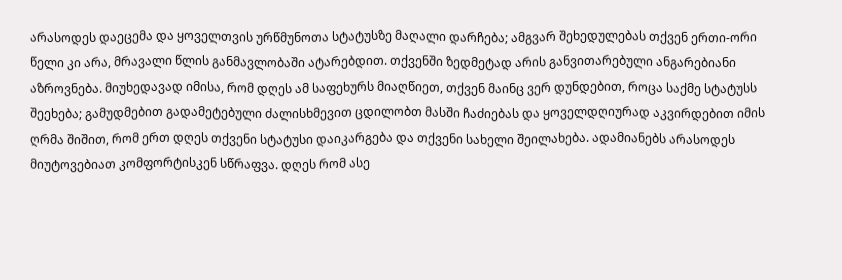არასოდეს დაეცემა და ყოველთვის ურწმუნოთა სტატუსზე მაღალი დარჩება; ამგვარ შეხედულებას თქვენ ერთი-ორი წელი კი არა, მრავალი წლის განმავლობაში ატარებდით. თქვენში ზედმეტად არის განვითარებული ანგარებიანი აზროვნება. მიუხედავად იმისა, რომ დღეს ამ საფეხურს მიაღწიეთ, თქვენ მაინც ვერ დუნდებით, როცა საქმე სტატუსს შეეხება; გამუდმებით გადამეტებული ძალისხმევით ცდილობთ მასში ჩაძიებას და ყოველდღიურად აკვირდებით იმის ღრმა შიშით, რომ ერთ დღეს თქვენი სტატუსი დაიკარგება და თქვენი სახელი შეილახება. ადამიანებს არასოდეს მიუტოვებიათ კომფორტისკენ სწრაფვა. დღეს რომ ასე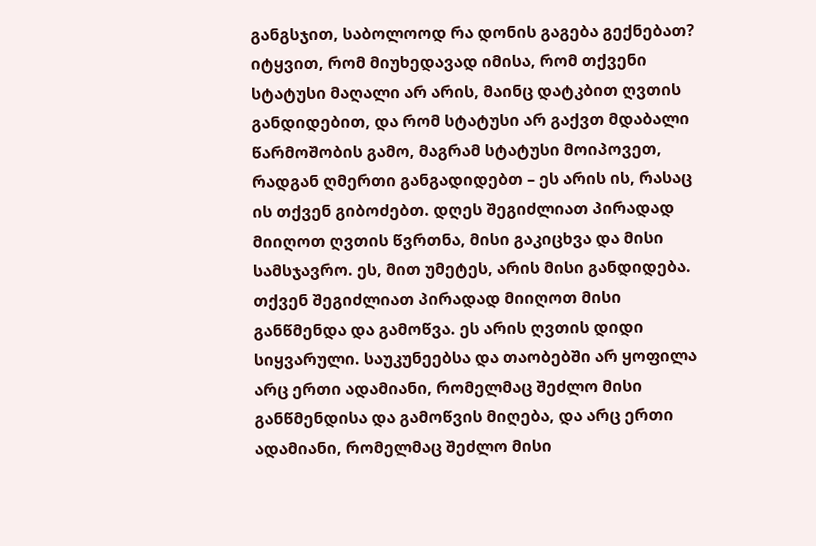განგსჯით, საბოლოოდ რა დონის გაგება გექნებათ? იტყვით, რომ მიუხედავად იმისა, რომ თქვენი სტატუსი მაღალი არ არის, მაინც დატკბით ღვთის განდიდებით, და რომ სტატუსი არ გაქვთ მდაბალი წარმოშობის გამო, მაგრამ სტატუსი მოიპოვეთ, რადგან ღმერთი განგადიდებთ – ეს არის ის, რასაც ის თქვენ გიბოძებთ. დღეს შეგიძლიათ პირადად მიიღოთ ღვთის წვრთნა, მისი გაკიცხვა და მისი სამსჯავრო. ეს, მით უმეტეს, არის მისი განდიდება. თქვენ შეგიძლიათ პირადად მიიღოთ მისი განწმენდა და გამოწვა. ეს არის ღვთის დიდი სიყვარული. საუკუნეებსა და თაობებში არ ყოფილა არც ერთი ადამიანი, რომელმაც შეძლო მისი განწმენდისა და გამოწვის მიღება, და არც ერთი ადამიანი, რომელმაც შეძლო მისი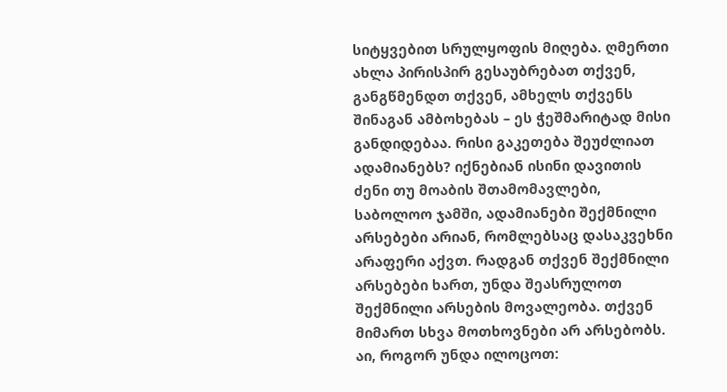სიტყვებით სრულყოფის მიღება. ღმერთი ახლა პირისპირ გესაუბრებათ თქვენ, განგწმენდთ თქვენ, ამხელს თქვენს შინაგან ამბოხებას – ეს ჭეშმარიტად მისი განდიდებაა. რისი გაკეთება შეუძლიათ ადამიანებს? იქნებიან ისინი დავითის ძენი თუ მოაბის შთამომავლები, საბოლოო ჯამში, ადამიანები შექმნილი არსებები არიან, რომლებსაც დასაკვეხნი არაფერი აქვთ. რადგან თქვენ შექმნილი არსებები ხართ, უნდა შეასრულოთ შექმნილი არსების მოვალეობა. თქვენ მიმართ სხვა მოთხოვნები არ არსებობს. აი, როგორ უნდა ილოცოთ: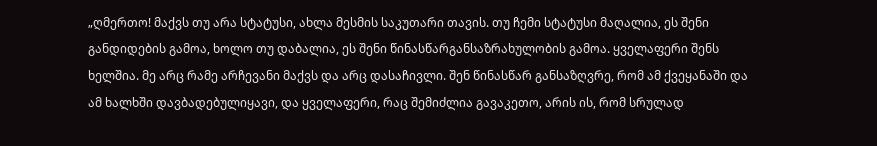„ღმერთო! მაქვს თუ არა სტატუსი, ახლა მესმის საკუთარი თავის. თუ ჩემი სტატუსი მაღალია, ეს შენი განდიდების გამოა, ხოლო თუ დაბალია, ეს შენი წინასწარგანსაზრახულობის გამოა. ყველაფერი შენს ხელშია. მე არც რამე არჩევანი მაქვს და არც დასაჩივლი. შენ წინასწარ განსაზღვრე, რომ ამ ქვეყანაში და ამ ხალხში დავბადებულიყავი, და ყველაფერი, რაც შემიძლია გავაკეთო, არის ის, რომ სრულად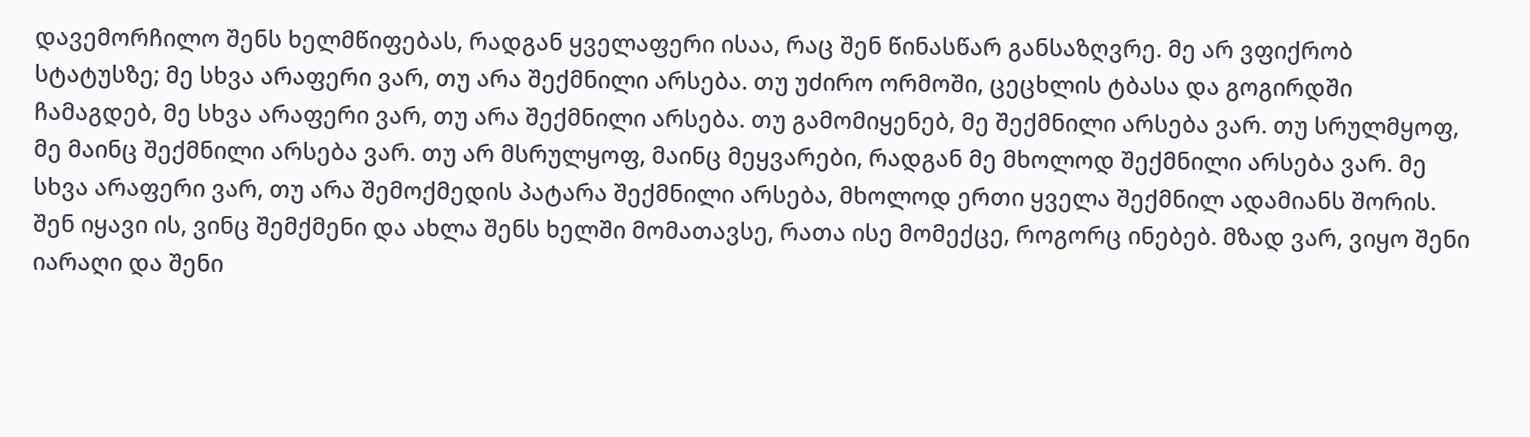დავემორჩილო შენს ხელმწიფებას, რადგან ყველაფერი ისაა, რაც შენ წინასწარ განსაზღვრე. მე არ ვფიქრობ სტატუსზე; მე სხვა არაფერი ვარ, თუ არა შექმნილი არსება. თუ უძირო ორმოში, ცეცხლის ტბასა და გოგირდში ჩამაგდებ, მე სხვა არაფერი ვარ, თუ არა შექმნილი არსება. თუ გამომიყენებ, მე შექმნილი არსება ვარ. თუ სრულმყოფ, მე მაინც შექმნილი არსება ვარ. თუ არ მსრულყოფ, მაინც მეყვარები, რადგან მე მხოლოდ შექმნილი არსება ვარ. მე სხვა არაფერი ვარ, თუ არა შემოქმედის პატარა შექმნილი არსება, მხოლოდ ერთი ყველა შექმნილ ადამიანს შორის. შენ იყავი ის, ვინც შემქმენი და ახლა შენს ხელში მომათავსე, რათა ისე მომექცე, როგორც ინებებ. მზად ვარ, ვიყო შენი იარაღი და შენი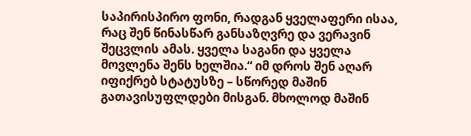საპირისპირო ფონი, რადგან ყველაფერი ისაა, რაც შენ წინასწარ განსაზღვრე და ვერავინ შეცვლის ამას. ყველა საგანი და ყველა მოვლენა შენს ხელშია.“ იმ დროს შენ აღარ იფიქრებ სტატუსზე – სწორედ მაშინ გათავისუფლდები მისგან. მხოლოდ მაშინ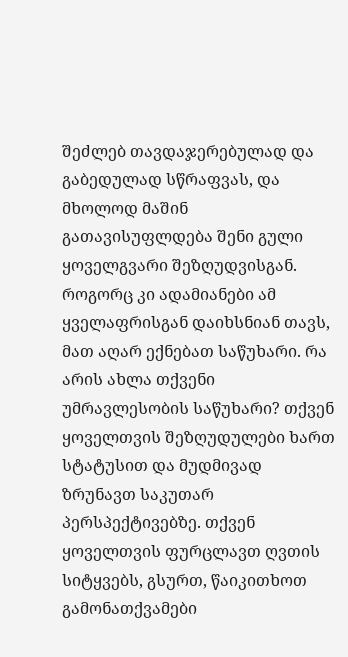შეძლებ თავდაჯერებულად და გაბედულად სწრაფვას, და მხოლოდ მაშინ გათავისუფლდება შენი გული ყოველგვარი შეზღუდვისგან. როგორც კი ადამიანები ამ ყველაფრისგან დაიხსნიან თავს, მათ აღარ ექნებათ საწუხარი. რა არის ახლა თქვენი უმრავლესობის საწუხარი? თქვენ ყოველთვის შეზღუდულები ხართ სტატუსით და მუდმივად ზრუნავთ საკუთარ პერსპექტივებზე. თქვენ ყოველთვის ფურცლავთ ღვთის სიტყვებს, გსურთ, წაიკითხოთ გამონათქვამები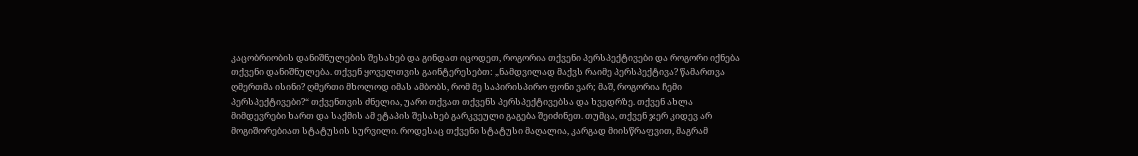კაცობრიობის დანიშნულების შესახებ და გინდათ იცოდეთ, როგორია თქვენი პერსპექტივები და როგორი იქნება თქვენი დანიშნულება. თქვენ ყოველთვის გაინტერესებთ: „ნამდვილად მაქვს რაიმე პერსპექტივა? წამართვა ღმერთმა ისინი? ღმერთი მხოლოდ იმას ამბობს, რომ მე საპირისპირო ფონი ვარ; მაშ, როგორია ჩემი პერსპექტივები?“ თქვენთვის ძნელია, უარი თქვათ თქვენს პერსპექტივებსა და ხვედრზე. თქვენ ახლა მიმდევრები ხართ და საქმის ამ ეტაპის შესახებ გარკვეული გაგება შეიძინეთ. თუმცა, თქვენ ჯერ კიდევ არ მოგიშორებიათ სტატუსის სურვილი. როდესაც თქვენი სტატუსი მაღალია, კარგად მიისწრაფვით, მაგრამ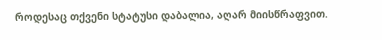როდესაც თქვენი სტატუსი დაბალია, აღარ მიისწრაფვით.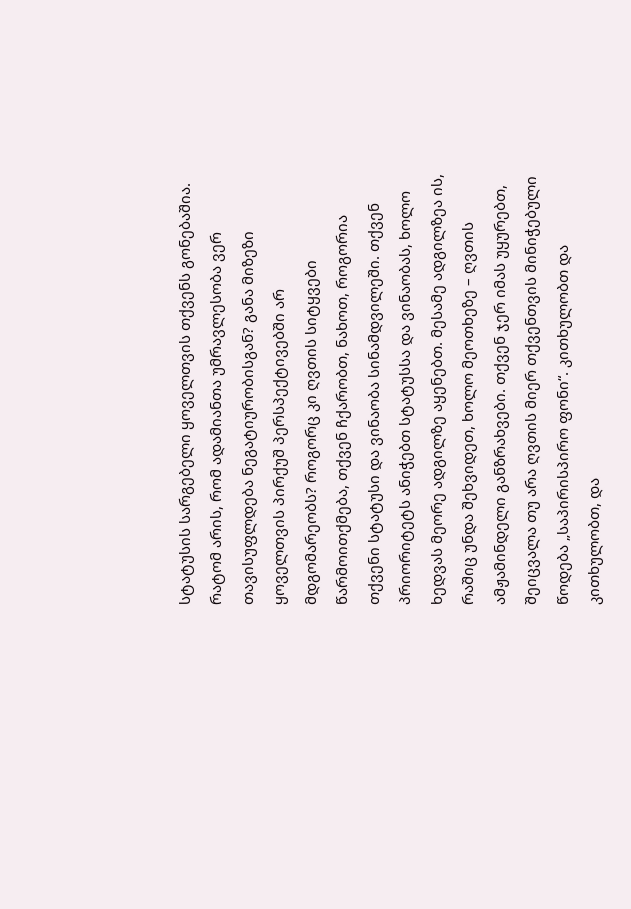სტატუსის სარგებელი ყოველთვის თქვენს გონებაშია. რატომ არის, რომ ადამიანთა უმრავლესობა ვერ თავისუფლდება ნეგატიურობისგან? განა მიზეზი ყოველთვის პირქუშ პერსპექტივებში არ მდგომარეობს? როგორც კი ღვთის სიტყვები წარმოითქმება, თქვენ ჩქარობთ, ნახოთ, როგორია თქვენი სტატუსი და ვინაობა სინამდვილეში. თქვენ პრიორიტეტს ანიჭებთ სტატუსსა და ვინაობას, ხოლო ხედვას მეორე ადგილზე აყენებთ. მესამე ადგილზეა ის, რაშიც უნდა შეხვიდეთ, ხოლო მეოთხეზე – ღვთის ამჟამინდელი განზრახვები. თქვენ ჯერ იმას უყურებთ, შეიცვალა თუ არა ღვთის მიერ თქვენთვის მინიჭებული წოდება „საპირისპირო ფონი“. კითხულობთ და კითხულობთ, და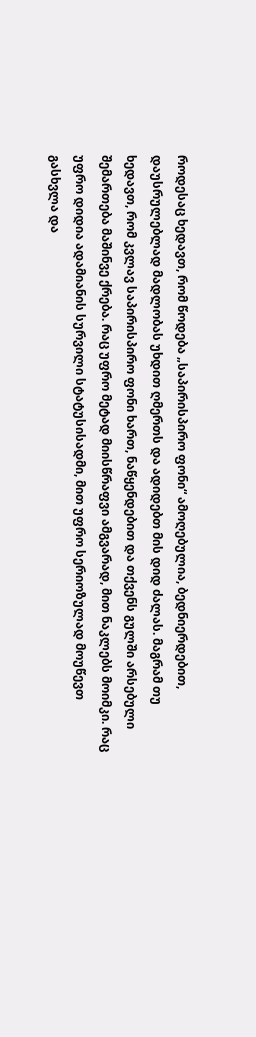როდესაც ხედავთ, რომ წოდება „საპირისპირო ფონი“ ამოღებულია, ბედნიერდებით, დაუსრულებლად მადლობას უხდით ღმერთს და ადიდებთ მის დიდ ძალას. მაგრამ თუ ხედავთ, რომ კვლავ საპირისპირო ფონი ხართ, ნაწყენდებით და თქვენს გულში არსებული შემართება მაშინვე ქრება. რაც უფრო მეტად მიისწრაფვი ამგვარად, მით ნაკლებს მოიმკი. რაც უფრო დიდია ადამიანის სურვილი სტატუსისადმი, მით უფრო სერიოზულად მოუწევთ გასხვლა და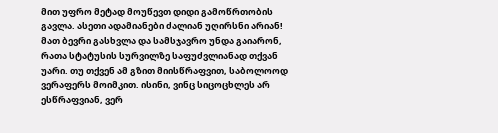მით უფრო მეტად მოუწევთ დიდი გამოწრთობის გავლა. ასეთი ადამიანები ძალიან უღირსნი არიან! მათ ბევრი გასხვლა და სამსჯავრო უნდა გაიარონ, რათა სტატუსის სურვილზე საფუძვლიანად თქვან უარი. თუ თქვენ ამ გზით მიისწრაფვით, საბოლოოდ ვერაფერს მოიმკით. ისინი, ვინც სიცოცხლეს არ ესწრაფვიან, ვერ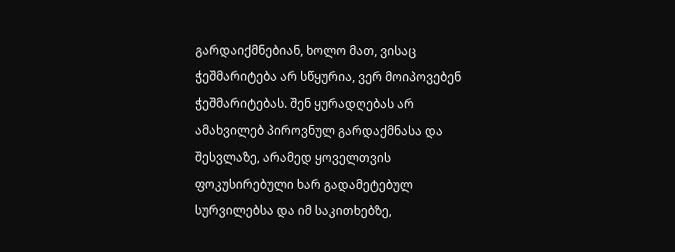გარდაიქმნებიან, ხოლო მათ, ვისაც ჭეშმარიტება არ სწყურია, ვერ მოიპოვებენ ჭეშმარიტებას. შენ ყურადღებას არ ამახვილებ პიროვნულ გარდაქმნასა და შესვლაზე, არამედ ყოველთვის ფოკუსირებული ხარ გადამეტებულ სურვილებსა და იმ საკითხებზე,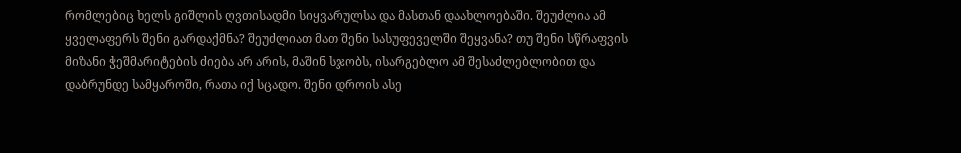რომლებიც ხელს გიშლის ღვთისადმი სიყვარულსა და მასთან დაახლოებაში. შეუძლია ამ ყველაფერს შენი გარდაქმნა? შეუძლიათ მათ შენი სასუფეველში შეყვანა? თუ შენი სწრაფვის მიზანი ჭეშმარიტების ძიება არ არის, მაშინ სჯობს, ისარგებლო ამ შესაძლებლობით და დაბრუნდე სამყაროში, რათა იქ სცადო. შენი დროის ასე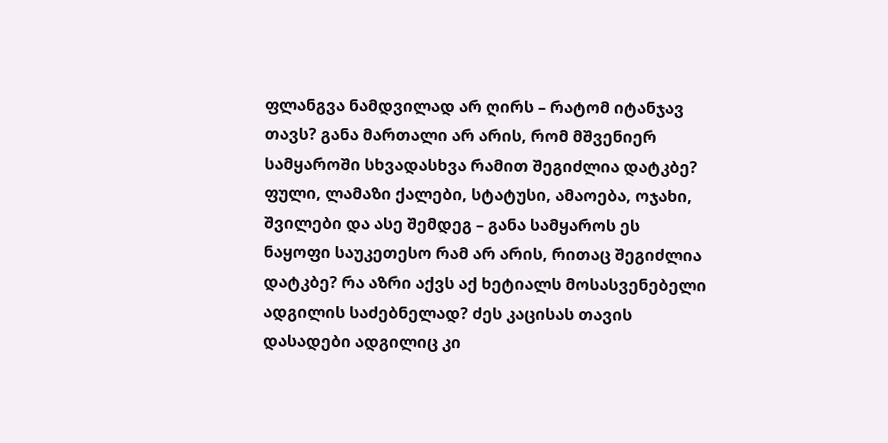ფლანგვა ნამდვილად არ ღირს – რატომ იტანჯავ თავს? განა მართალი არ არის, რომ მშვენიერ სამყაროში სხვადასხვა რამით შეგიძლია დატკბე? ფული, ლამაზი ქალები, სტატუსი, ამაოება, ოჯახი, შვილები და ასე შემდეგ – განა სამყაროს ეს ნაყოფი საუკეთესო რამ არ არის, რითაც შეგიძლია დატკბე? რა აზრი აქვს აქ ხეტიალს მოსასვენებელი ადგილის საძებნელად? ძეს კაცისას თავის დასადები ადგილიც კი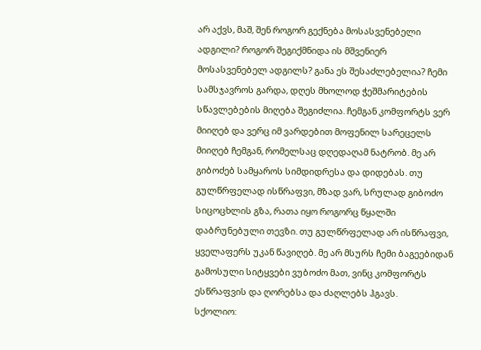არ აქვს, მაშ, შენ როგორ გექნება მოსასვენებელი ადგილი? როგორ შეგიქმნიდა ის მშვენიერ მოსასვენებელ ადგილს? განა ეს შესაძლებელია? ჩემი სამსჯავროს გარდა, დღეს მხოლოდ ჭეშმარიტების სწავლებების მიღება შეგიძლია. ჩემგან კომფორტს ვერ მიიღებ და ვერც იმ ვარდებით მოფენილ სარეცელს მიიღებ ჩემგან, რომელსაც დღედაღამ ნატრობ. მე არ გიბოძებ სამყაროს სიმდიდრესა და დიდებას. თუ გულწრფელად ისწრაფვი, მზად ვარ, სრულად გიბოძო სიცოცხლის გზა, რათა იყო როგორც წყალში დაბრუნებული თევზი. თუ გულწრფელად არ ისწრაფვი, ყველაფერს უკან წავიღებ. მე არ მსურს ჩემი ბაგეებიდან გამოსული სიტყვები ვუბოძო მათ, ვინც კომფორტს ესწრაფვის და ღორებსა და ძაღლებს ჰგავს.
სქოლიო: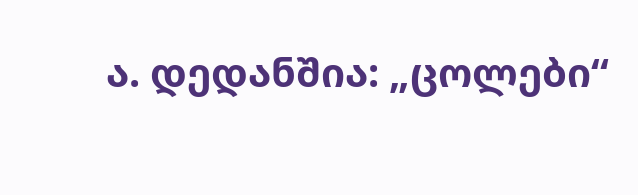ა. დედანშია: „ცოლები“